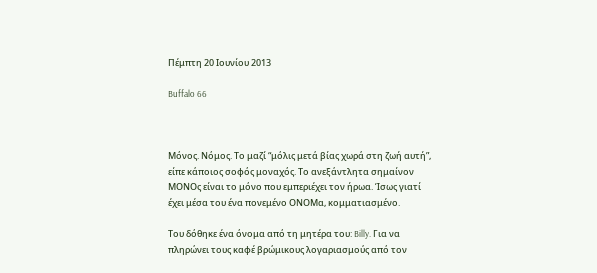Πέμπτη 20 Ιουνίου 2013

Buffalo 66



Μόνος. Νόμος. Το μαζί “μόλις μετά βίας χωρά στη ζωή αυτή”, είπε κάποιος σοφός μοναχός. Το ανεξάντλητα σημαίνον ΜΟΝΟς είναι το μόνο που εμπεριέχει τον ήρωα. Ίσως γιατί έχει μέσα του ένα πονεμένο ΟΝΟΜα, κομματιασμένο.

Του δόθηκε ένα όνομα από τη μητέρα του: Billy. Για να πληρώνει τους καφέ βρώμικους λογαριασμούς από τον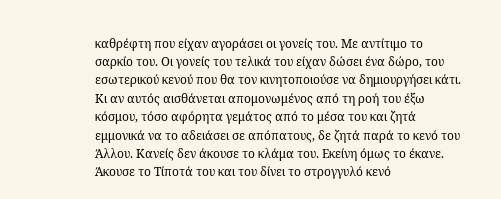καθρέφτη που είχαν αγοράσει οι γονείς του. Με αντίτιμο το σαρκίο του. Οι γονείς του τελικά του είχαν δώσει ένα δώρο, του εσωτερικού κενού που θα τον κινητοποιούσε να δημιουργήσει κάτι. Κι αν αυτός αισθάνεται απομονωμένος από τη ροή του έξω κόσμου, τόσο αφόρητα γεμάτος από το μέσα του και ζητά εμμονικά να το αδειάσει σε απόπατους, δε ζητά παρά το κενό του Άλλου. Κανείς δεν άκουσε το κλάμα του. Εκείνη όμως το έκανε. Άκουσε το Τίποτά του και του δίνει το στρογγυλό κενό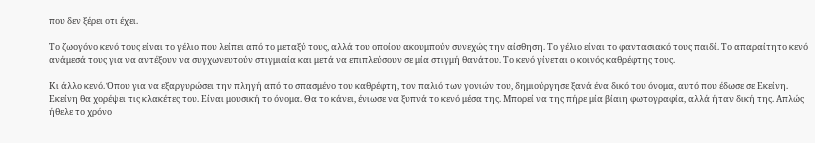που δεν ξέρει οτι έχει.

Το ζωογόνο κενό τους είναι το γέλιο που λείπει από το μεταξύ τους, αλλά του οποίου ακουμπούν συνεχώς την αίσθηση. Το γέλιο είναι το φαντασιακό τους παιδί. Το απαραίτητο κενό ανάμεσά τους για να αντέξουν να συγχωνευτούν στιγμιαία και μετά να επιπλεύσουν σε μία στιγμή θανάτου. Το κενό γίνεται ο κοινός καθρέφτης τους.

Κι άλλο κενό. Όπου για να εξαργυρώσει την πληγή από το σπασμένο του καθρέφτη, τον παλιό των γονιών του, δημιούργησε ξανά ένα δικό του όνομα, αυτό που έδωσε σε Εκείνη.
Εκείνη θα χορέψει τις κλακέτες του. Είναι μουσική το όνομα. Θα το κάνει, ένιωσε να ξυπνά το κενό μέσα της. Μπορεί να της πήρε μία βίαιη φωτογραφία, αλλά ήταν δική της. Απλώς ήθελε το χρόνο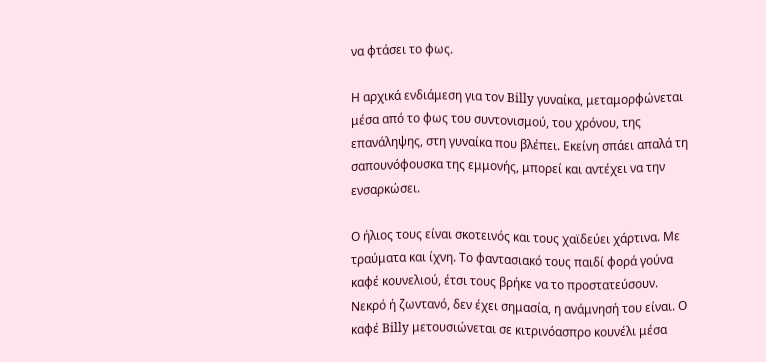να φτάσει το φως.

Η αρχικά ενδιάμεση για τον Billy γυναίκα, μεταμορφώνεται μέσα από το φως του συντονισμού, του χρόνου, της επανάληψης, στη γυναίκα που βλέπει. Εκείνη σπάει απαλά τη σαπουνόφουσκα της εμμονής, μπορεί και αντέχει να την ενσαρκώσει.

Ο ήλιος τους είναι σκοτεινός και τους χαϊδεύει χάρτινα. Με τραύματα και ίχνη. Το φαντασιακό τους παιδί φορά γούνα καφέ κουνελιού, έτσι τους βρήκε να το προστατεύσουν. Νεκρό ή ζωντανό, δεν έχει σημασία, η ανάμνησή του είναι. Ο καφέ Billy μετουσιώνεται σε κιτρινόασπρο κουνέλι μέσα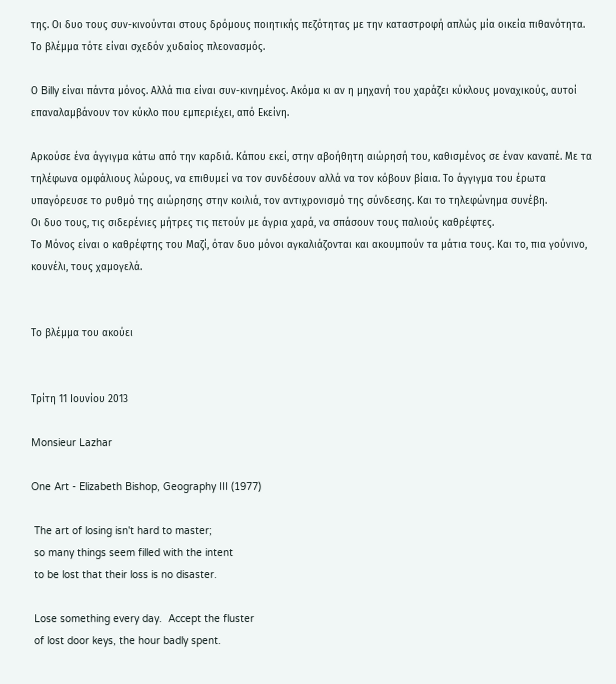της. Οι δυο τους συν-κινούνται στους δρόμους ποιητικής πεζότητας με την καταστροφή απλώς μία οικεία πιθανότητα. Το βλέμμα τότε είναι σχεδόν χυδαίος πλεονασμός.

Ο Billy είναι πάντα μόνος. Αλλά πια είναι συν-κινημένος. Ακόμα κι αν η μηχανή του χαράζει κύκλους μοναχικούς, αυτοί επαναλαμβάνουν τον κύκλο που εμπεριέχει, από Εκείνη.

Αρκούσε ένα άγγιγμα κάτω από την καρδιά. Κάπου εκεί, στην αβοήθητη αιώρησή του, καθισμένος σε έναν καναπέ. Με τα τηλέφωνα ομφάλιους λώρους, να επιθυμεί να τον συνδέσουν αλλά να τον κόβουν βίαια. Το άγγιγμα του έρωτα υπαγόρευσε το ρυθμό της αιώρησης στην κοιλιά, τον αντιχρονισμό της σύνδεσης. Και το τηλεφώνημα συνέβη.
Οι δυο τους, τις σιδερένιες μήτρες τις πετούν με άγρια χαρά, να σπάσουν τους παλιούς καθρέφτες.
Το Μόνος είναι ο καθρέφτης του Μαζί, όταν δυο μόνοι αγκαλιάζονται και ακουμπούν τα μάτια τους. Και το, πια γούνινο, κουνέλι, τους χαμογελά.


Το βλέμμα του ακούει


Τρίτη 11 Ιουνίου 2013

Monsieur Lazhar

One Art - Elizabeth Bishop, Geography III (1977)

 The art of losing isn't hard to master;
 so many things seem filled with the intent
 to be lost that their loss is no disaster.

 Lose something every day.  Accept the fluster
 of lost door keys, the hour badly spent.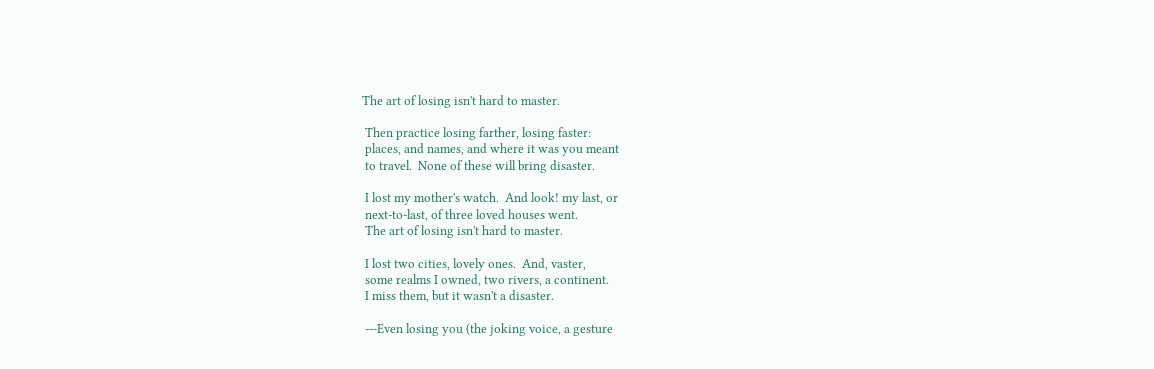The art of losing isn't hard to master.

 Then practice losing farther, losing faster:
 places, and names, and where it was you meant
 to travel.  None of these will bring disaster.

 I lost my mother's watch.  And look! my last, or
 next-to-last, of three loved houses went.
 The art of losing isn't hard to master.

 I lost two cities, lovely ones.  And, vaster,
 some realms I owned, two rivers, a continent.
 I miss them, but it wasn't a disaster.

 ---Even losing you (the joking voice, a gesture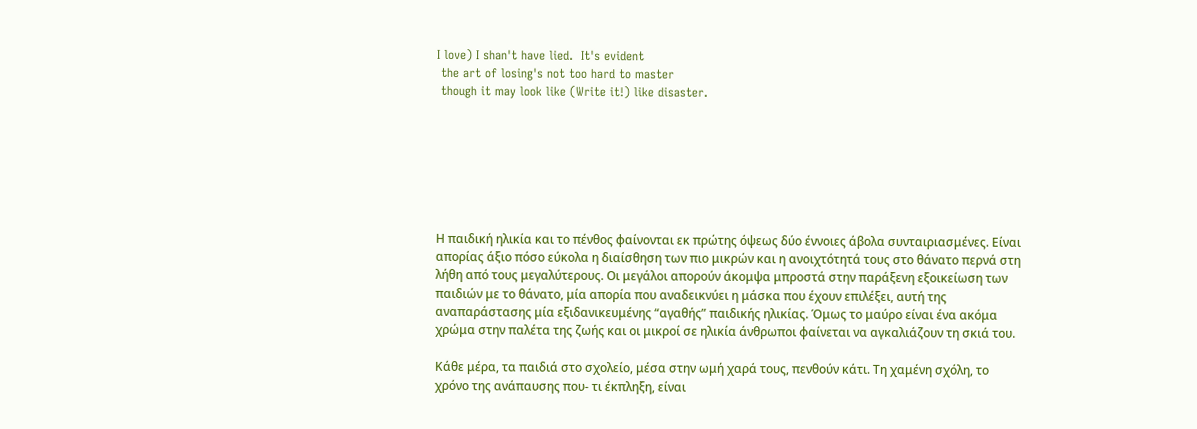I love) I shan't have lied.  It's evident
 the art of losing's not too hard to master
 though it may look like (Write it!) like disaster.







Η παιδική ηλικία και το πένθος φαίνονται εκ πρώτης όψεως δύο έννοιες άβολα συνταιριασμένες. Είναι απορίας άξιο πόσο εύκολα η διαίσθηση των πιο μικρών και η ανοιχτότητά τους στο θάνατο περνά στη λήθη από τους μεγαλύτερους. Οι μεγάλοι απορούν άκομψα μπροστά στην παράξενη εξοικείωση των παιδιών με το θάνατο, μία απορία που αναδεικνύει η μάσκα που έχουν επιλέξει, αυτή της αναπαράστασης μία εξιδανικευμένης “αγαθής” παιδικής ηλικίας. Όμως το μαύρο είναι ένα ακόμα χρώμα στην παλέτα της ζωής και οι μικροί σε ηλικία άνθρωποι φαίνεται να αγκαλιάζουν τη σκιά του.

Κάθε μέρα, τα παιδιά στο σχολείο, μέσα στην ωμή χαρά τους, πενθούν κάτι. Τη χαμένη σχόλη, το χρόνο της ανάπαυσης που- τι έκπληξη, είναι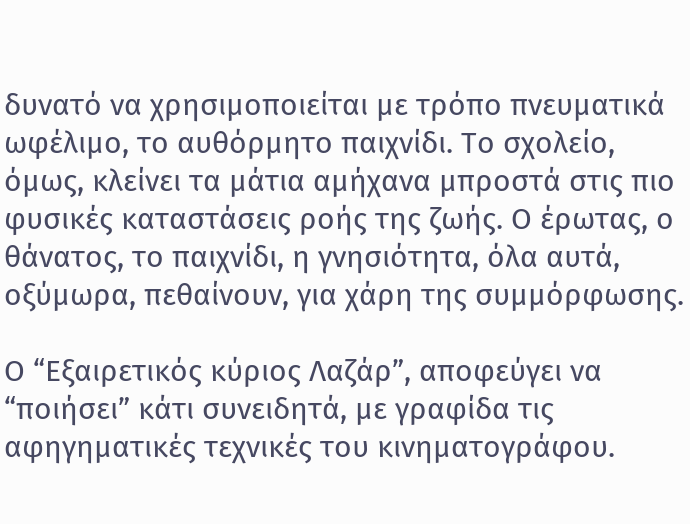δυνατό να χρησιμοποιείται με τρόπο πνευματικά ωφέλιμο, το αυθόρμητο παιχνίδι. Το σχολείο, όμως, κλείνει τα μάτια αμήχανα μπροστά στις πιο φυσικές καταστάσεις ροής της ζωής. Ο έρωτας, ο θάνατος, το παιχνίδι, η γνησιότητα, όλα αυτά, οξύμωρα, πεθαίνουν, για χάρη της συμμόρφωσης.

Ο “Εξαιρετικός κύριος Λαζάρ”, αποφεύγει να “ποιήσει” κάτι συνειδητά, με γραφίδα τις αφηγηματικές τεχνικές του κινηματογράφου.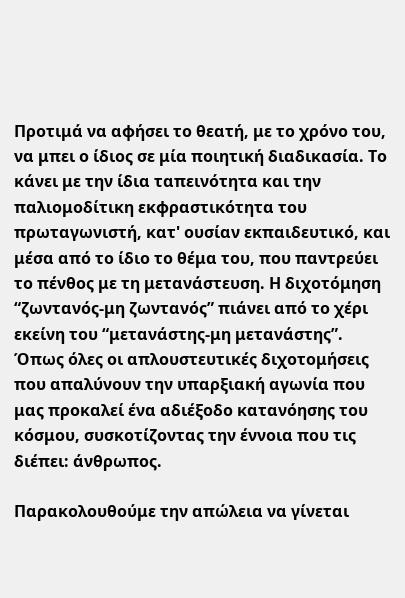Προτιμά να αφήσει το θεατή, με το χρόνο του, να μπει ο ίδιος σε μία ποιητική διαδικασία. Το κάνει με την ίδια ταπεινότητα και την παλιομοδίτικη εκφραστικότητα του πρωταγωνιστή, κατ' ουσίαν εκπαιδευτικό, και μέσα από το ίδιο το θέμα του, που παντρεύει το πένθος με τη μετανάστευση. Η διχοτόμηση “ζωντανός-μη ζωντανός” πιάνει από το χέρι εκείνη του “μετανάστης-μη μετανάστης”. Όπως όλες οι απλουστευτικές διχοτομήσεις που απαλύνουν την υπαρξιακή αγωνία που μας προκαλεί ένα αδιέξοδο κατανόησης του κόσμου, συσκοτίζοντας την έννοια που τις διέπει: άνθρωπος.

Παρακολουθούμε την απώλεια να γίνεται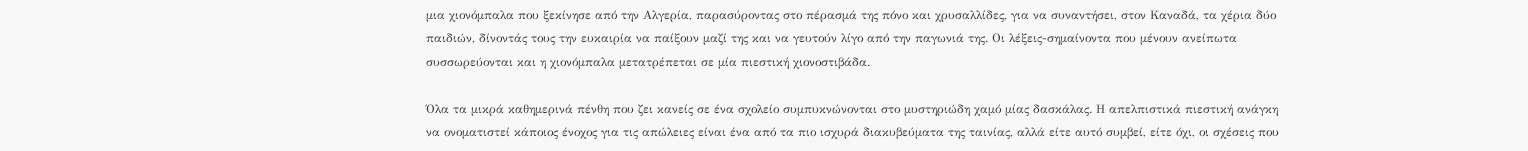μια χιονόμπαλα που ξεκίνησε από την Αλγερία, παρασύροντας στο πέρασμά της πόνο και χρυσαλλίδες, για να συναντήσει, στον Καναδά, τα χέρια δύο παιδιών, δίνοντάς τους την ευκαιρία να παίξουν μαζί της και να γευτούν λίγο από την παγωνιά της. Οι λέξεις-σημαίνοντα που μένουν ανείπωτα συσσωρεύονται και η χιονόμπαλα μετατρέπεται σε μία πιεστική χιονοστιβάδα.

Όλα τα μικρά καθημερινά πένθη που ζει κανείς σε ένα σχολείο συμπυκνώνονται στο μυστηριώδη χαμό μίας δασκάλας. Η απελπιστικά πιεστική ανάγκη να ονοματιστεί κάποιος ένοχος για τις απώλειες είναι ένα από τα πιο ισχυρά διακυβεύματα της ταινίας, αλλά είτε αυτό συμβεί, είτε όχι, οι σχέσεις που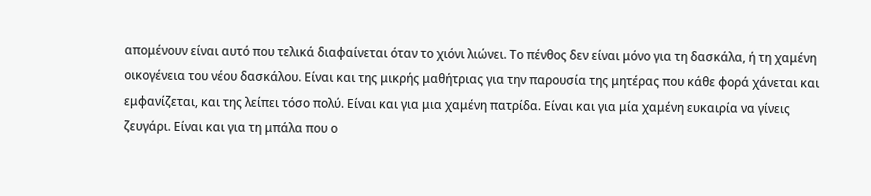απομένουν είναι αυτό που τελικά διαφαίνεται όταν το χιόνι λιώνει. Το πένθος δεν είναι μόνο για τη δασκάλα, ή τη χαμένη οικογένεια του νέου δασκάλου. Είναι και της μικρής μαθήτριας για την παρουσία της μητέρας που κάθε φορά χάνεται και εμφανίζεται, και της λείπει τόσο πολύ. Είναι και για μια χαμένη πατρίδα. Είναι και για μία χαμένη ευκαιρία να γίνεις ζευγάρι. Είναι και για τη μπάλα που ο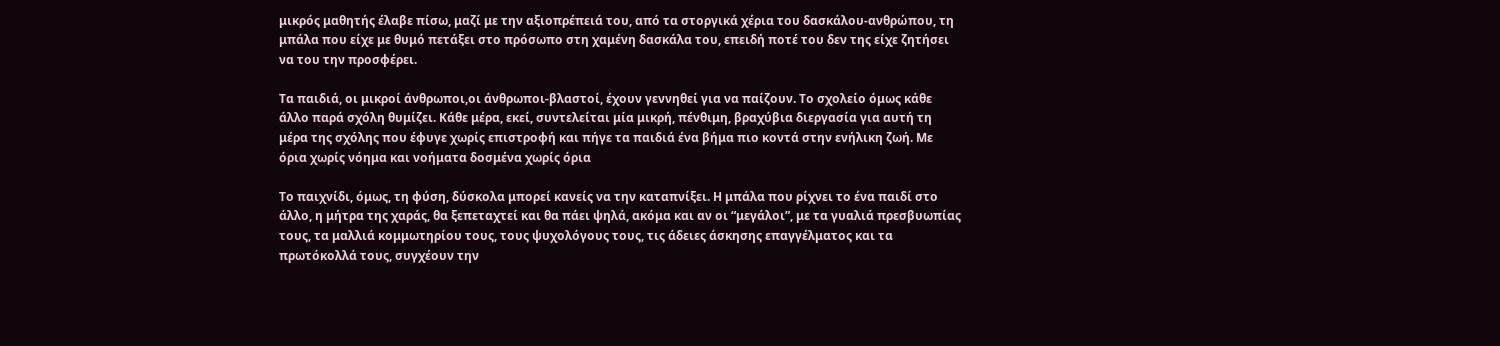μικρός μαθητής έλαβε πίσω, μαζί με την αξιοπρέπειά του, από τα στοργικά χέρια του δασκάλου-ανθρώπου, τη μπάλα που είχε με θυμό πετάξει στο πρόσωπο στη χαμένη δασκάλα του, επειδή ποτέ του δεν της είχε ζητήσει να του την προσφέρει.

Τα παιδιά, οι μικροί άνθρωποι,οι άνθρωποι-βλαστοί, έχουν γεννηθεί για να παίζουν. Το σχολείο όμως κάθε άλλο παρά σχόλη θυμίζει. Κάθε μέρα, εκεί, συντελείται μία μικρή, πένθιμη, βραχύβια διεργασία για αυτή τη μέρα της σχόλης που έφυγε χωρίς επιστροφή και πήγε τα παιδιά ένα βήμα πιο κοντά στην ενήλικη ζωή. Με όρια χωρίς νόημα και νοήματα δοσμένα χωρίς όρια

Το παιχνίδι, όμως, τη φύση, δύσκολα μπορεί κανείς να την καταπνίξει. Η μπάλα που ρίχνει το ένα παιδί στο άλλο, η μήτρα της χαράς, θα ξεπεταχτεί και θα πάει ψηλά, ακόμα και αν οι “μεγάλοι”, με τα γυαλιά πρεσβυωπίας τους, τα μαλλιά κομμωτηρίου τους, τους ψυχολόγους τους, τις άδειες άσκησης επαγγέλματος και τα πρωτόκολλά τους, συγχέουν την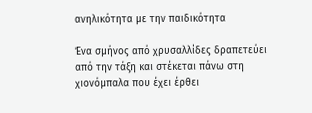ανηλικότητα με την παιδικότητα

Ένα σμήνος από χρυσαλλίδες δραπετεύει από την τάξη και στέκεται πάνω στη χιονόμπαλα που έχει έρθει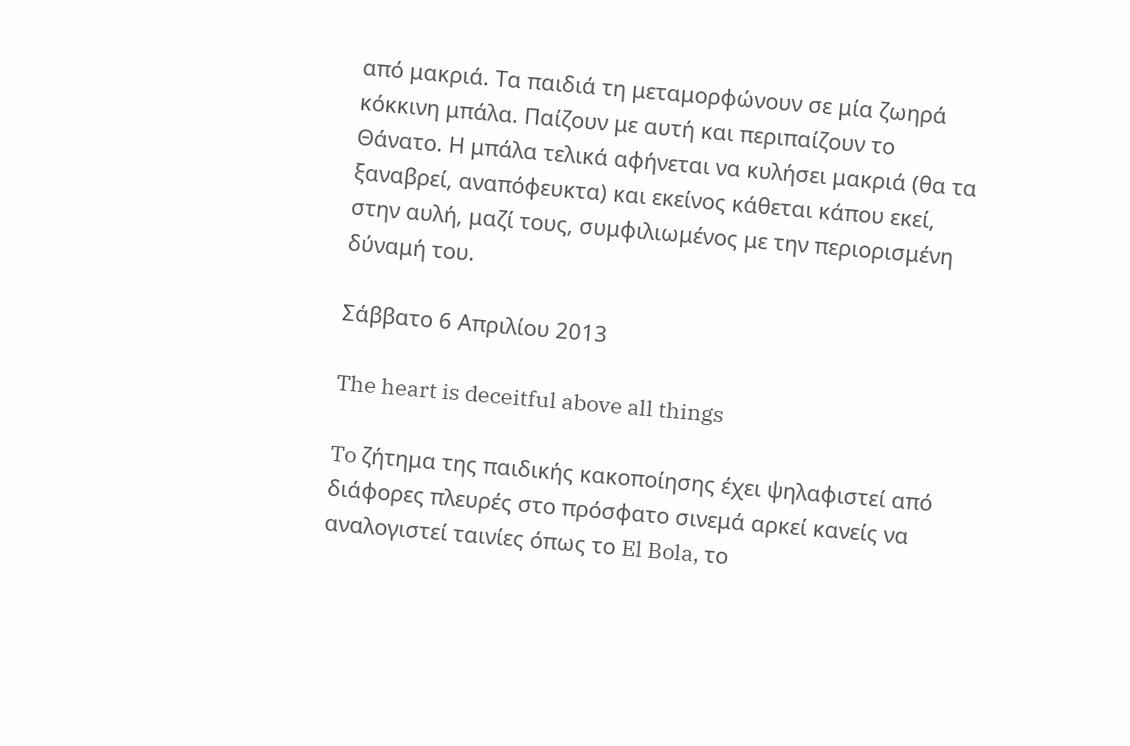από μακριά. Τα παιδιά τη μεταμορφώνουν σε μία ζωηρά κόκκινη μπάλα. Παίζουν με αυτή και περιπαίζουν το Θάνατο. Η μπάλα τελικά αφήνεται να κυλήσει μακριά (θα τα ξαναβρεί, αναπόφευκτα) και εκείνος κάθεται κάπου εκεί, στην αυλή, μαζί τους, συμφιλιωμένος με την περιορισμένη δύναμή του.

Σάββατο 6 Απριλίου 2013

The heart is deceitful above all things

To ζήτημα της παιδικής κακοποίησης έχει ψηλαφιστεί από διάφορες πλευρές στο πρόσφατο σινεμά αρκεί κανείς να αναλογιστεί ταινίες όπως το El Bola, το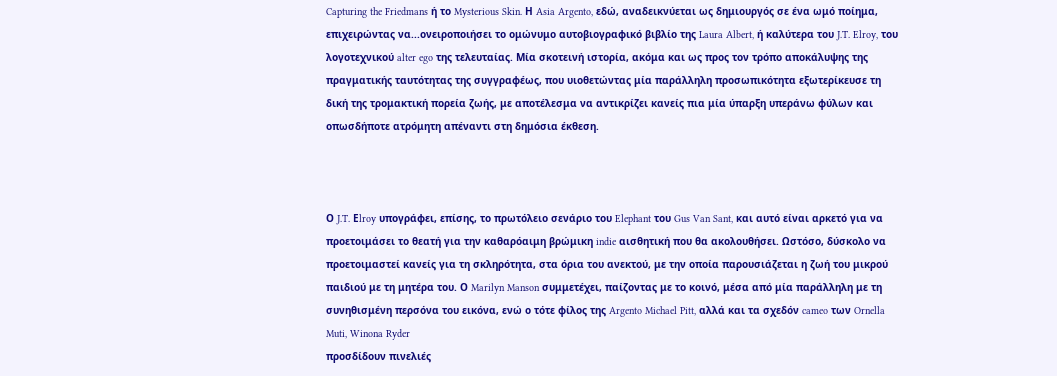Capturing the Friedmans ή το Mysterious Skin. Η Asia Argento, εδώ, αναδεικνύεται ως δημιουργός σε ένα ωμό ποίημα, επιχειρώντας να...ονειροποιήσει το ομώνυμο αυτοβιογραφικό βιβλίο της Laura Albert, ή καλύτερα του J.T. Elroy, του λογοτεχνικού alter ego της τελευταίας. Mία σκοτεινή ιστορία, ακόμα και ως προς τον τρόπο αποκάλυψης της πραγματικής ταυτότητας της συγγραφέως, που υιοθετώντας μία παράλληλη προσωπικότητα εξωτερίκευσε τη δική της τρομακτική πορεία ζωής, με αποτέλεσμα να αντικρίζει κανείς πια μία ύπαρξη υπεράνω φύλων και οπωσδήποτε ατρόμητη απέναντι στη δημόσια έκθεση.



Ο J.T. Εlroy υπογράφει, επίσης, το πρωτόλειο σενάριο του Elephant του Gus Van Sant, και αυτό είναι αρκετό για να προετοιμάσει το θεατή για την καθαρόαιμη βρώμικη indie αισθητική που θα ακολουθήσει. Ωστόσο, δύσκολο να προετοιμαστεί κανείς για τη σκληρότητα, στα όρια του ανεκτού, με την οποία παρουσιάζεται η ζωή του μικρού παιδιού με τη μητέρα του. Ο Marilyn Manson συμμετέχει, παίζοντας με το κοινό, μέσα από μία παράλληλη με τη συνηθισμένη περσόνα του εικόνα, ενώ ο τότε φίλος της Argento Michael Pitt, αλλά και τα σχεδόν cameo των Ornella Muti, Winona Ryder
προσδίδουν πινελιές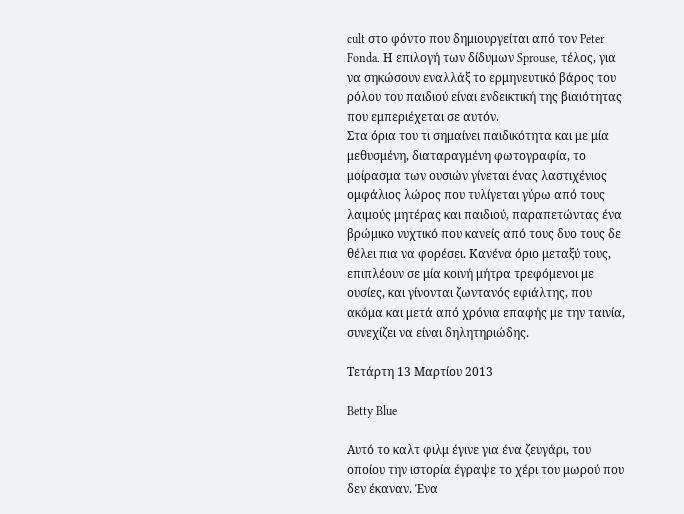cult στο φόντο που δημιουργείται από τον Peter Fonda. Η επιλογή των δίδυμων Sprouse, τέλος, για να σηκώσουν εναλλάξ το ερμηνευτικό βάρος του ρόλου του παιδιού είναι ενδεικτική της βιαιότητας που εμπεριέχεται σε αυτόν.
Στα όρια του τι σημαίνει παιδικότητα και με μία μεθυσμένη, διαταραγμένη φωτογραφία, το μοίρασμα των ουσιών γίνεται ένας λαστιχένιος ομφάλιος λώρος που τυλίγεται γύρω από τους λαιμούς μητέρας και παιδιού, παραπετώντας ένα βρώμικο νυχτικό που κανείς από τους δυο τους δε θέλει πια να φορέσει. Κανένα όριο μεταξύ τους, επιπλέουν σε μία κοινή μήτρα τρεφόμενοι με ουσίες, και γίνονται ζωντανός εφιάλτης, που ακόμα και μετά από χρόνια επαφής με την ταινία, συνεχίζει να είναι δηλητηριώδης.

Τετάρτη 13 Μαρτίου 2013

Betty Blue

Αυτό το καλτ φιλμ έγινε για ένα ζευγάρι, του οποίου την ιστορία έγραψε το χέρι του μωρού που δεν έκαναν. Ένα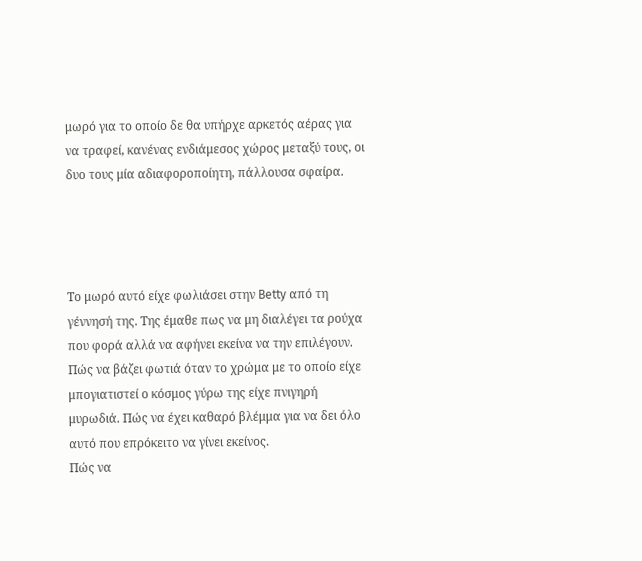μωρό για το οποίο δε θα υπήρχε αρκετός αέρας για να τραφεί, κανένας ενδιάμεσος χώρος μεταξύ τους, οι δυο τους μία αδιαφοροποίητη, πάλλουσα σφαίρα.




Το μωρό αυτό είχε φωλιάσει στην Betty από τη γέννησή της. Της έμαθε πως να μη διαλέγει τα ρούχα που φορά αλλά να αφήνει εκείνα να την επιλέγουν. Πώς να βάζει φωτιά όταν το χρώμα με το οποίο είχε μπογιατιστεί ο κόσμος γύρω της είχε πνιγηρή μυρωδιά. Πώς να έχει καθαρό βλέμμα για να δει όλο αυτό που επρόκειτο να γίνει εκείνος.
Πώς να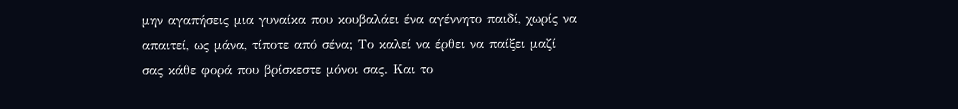μην αγαπήσεις μια γυναίκα που κουβαλάει ένα αγέννητο παιδί, χωρίς να απαιτεί, ως μάνα, τίποτε από σένα; Το καλεί να έρθει να παίξει μαζί σας κάθε φορά που βρίσκεστε μόνοι σας. Και το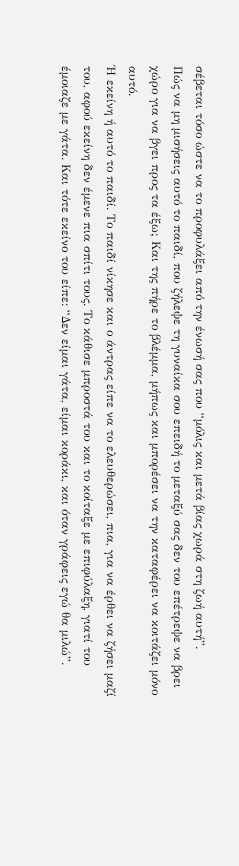σέβεται τόσο ώστε να το προφυλάξει από την ένωσή σας που “μόλις και μετά βίας χωρά στη ζωή αυτή”.
Πώς να μη μισήσεις αυτό το παιδί, που ζήλεψε τη γυναίκα σου επειδή το μεταξύ σας δεν του επέτρεψε να βρει χώρο για να βγει προς τα έξω; Και της πήρε το βλέμμα, μήπως και μπορέσει να την καταφέρει να κοιτάζει μόνο αυτό.
Ή εκείνη ή αυτό το παιδί. Το παιδί νίκησε και ο άντρας είπε να το ελευθερώσει, πια, για να έρθει να ζήσει μαζί του, αφού εκείνη δεν έμενε πια σπίτι τους. Το κάθισε μπροστά του και το κοίταξε με επιφύλαξη, γιατί του έμοιαζε με γάτα. Και τότε εκείνο του είπε: “Δεν είμαι γάτα, είμαι κοράκι, και όταν γράφεις εγώ θα μιλώ”.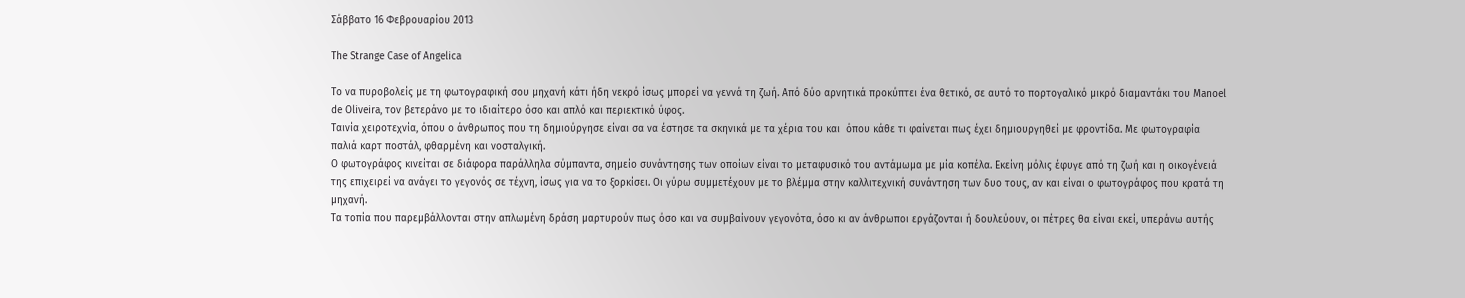Σάββατο 16 Φεβρουαρίου 2013

The Strange Case of Angelica

Το να πυροβολείς με τη φωτογραφική σου μηχανή κάτι ήδη νεκρό ίσως μπορεί να γεννά τη ζωή. Από δύο αρνητικά προκύπτει ένα θετικό, σε αυτό το πορτογαλικό μικρό διαμαντάκι του Manoel de Oliveira, τον βετεράνο με το ιδιαίτερο όσο και απλό και περιεκτικό ύφος.
Ταινία χειροτεχνία, όπου ο άνθρωπος που τη δημιούργησε είναι σα να έστησε τα σκηνικά με τα χέρια του και  όπου κάθε τι φαίνεται πως έχει δημιουργηθεί με φροντίδα. Με φωτογραφία παλιά καρτ ποστάλ, φθαρμένη και νοσταλγική.
Ο φωτογράφος κινείται σε διάφορα παράλληλα σύμπαντα, σημείο συνάντησης των οποίων είναι το μεταφυσικό του αντάμωμα με μία κοπέλα. Εκείνη μόλις έφυγε από τη ζωή και η οικογένειά της επιχειρεί να ανάγει το γεγονός σε τέχνη, ίσως για να το ξορκίσει. Οι γύρω συμμετέχουν με το βλέμμα στην καλλιτεχνική συνάντηση των δυο τους, αν και είναι ο φωτογράφος που κρατά τη μηχανή.
Τα τοπία που παρεμβάλλονται στην απλωμένη δράση μαρτυρούν πως όσο και να συμβαίνουν γεγονότα, όσο κι αν άνθρωποι εργάζονται ή δουλεύουν, οι πέτρες θα είναι εκεί, υπεράνω αυτής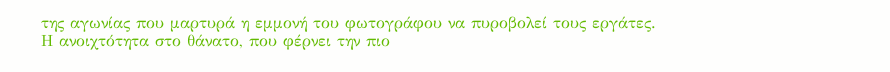της αγωνίας που μαρτυρά η εμμονή του φωτογράφου να πυροβολεί τους εργάτες.
Η ανοιχτότητα στο θάνατο, που φέρνει την πιο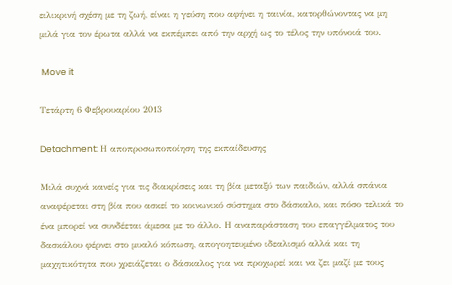ειλικρινή σχέση με τη ζωή, είναι η γεύση που αφήνει η ταινία, κατορθώνοντας να μη μιλά για τον έρωτα αλλά να εκπέμπει από την αρχή ως το τέλος την υπόνοιά του.

 Move it

Τετάρτη 6 Φεβρουαρίου 2013

Detachment: Η αποπρoσωποποίηση της εκπαίδευσης

Mιλά συχνά κανείς για τις διακρίσεις και τη βία μεταξύ των παιδιών, αλλά σπάνια αναφέρεται στη βία που ασκεί το κοινωνικό σύστημα στο δάσκαλο, και πόσο τελικά το ένα μπορεί να συνδέεται άμεσα με το άλλο. Η αναπαράσταση του επαγγέλματος του δασκάλου φέρνει στο μυαλό κόπωση, απογοητευμένο ιδεαλισμό αλλά και τη μαχητικότητα που χρειάζεται ο δάσκαλος για να προχωρεί και να ζει μαζί με τους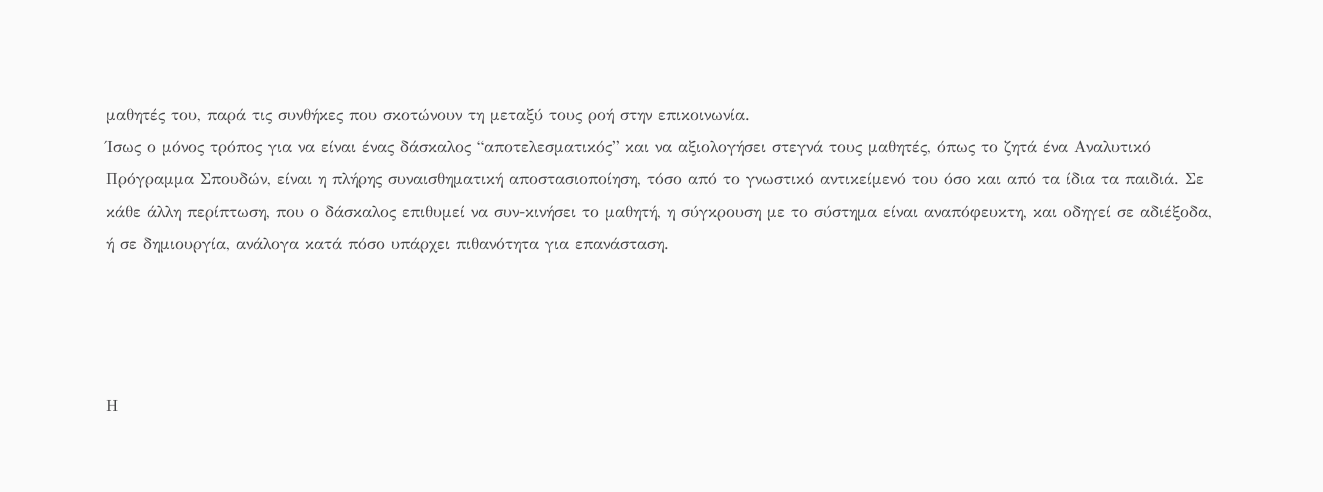μαθητές του, παρά τις συνθήκες που σκοτώνουν τη μεταξύ τους ροή στην επικοινωνία.
Ίσως ο μόνος τρόπος για να είναι ένας δάσκαλος “αποτελεσματικός” και να αξιολογήσει στεγνά τους μαθητές, όπως το ζητά ένα Αναλυτικό Πρόγραμμα Σπουδών, είναι η πλήρης συναισθηματική αποστασιοποίηση, τόσο από το γνωστικό αντικείμενό του όσο και από τα ίδια τα παιδιά. Σε κάθε άλλη περίπτωση, που ο δάσκαλος επιθυμεί να συν-κινήσει το μαθητή, η σύγκρουση με το σύστημα είναι αναπόφευκτη, και οδηγεί σε αδιέξοδα, ή σε δημιουργία, ανάλογα κατά πόσο υπάρχει πιθανότητα για επανάσταση.




Η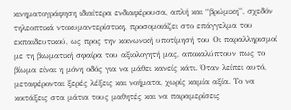κινηματογράφηση ιδιαίτερα ενδιαφέρουσα, απλή και “βρώμικη”, σχεδόν τηλεοπτικά ντοκυμαντερίστικη, προσομοιάζει στο επάγγελμα του εκπαιδευτικού, ως προς την κοινωνική υποτίμησή του Οι παραλληρισμοί με τη βιωματική σφαίρα του αξιολογητή μας, αποκαλύπτουν πως το βίωμα είναι η μόνη οδός για να μάθει κανείς κάτι. Όταν λείπει αυτό, μεταφέρονται ξερές λέξεις και νοήματα, χωρίς καμία αξία. Το να κοιτάξεις στα μάτια τους μαθητές και να παραμερίσεις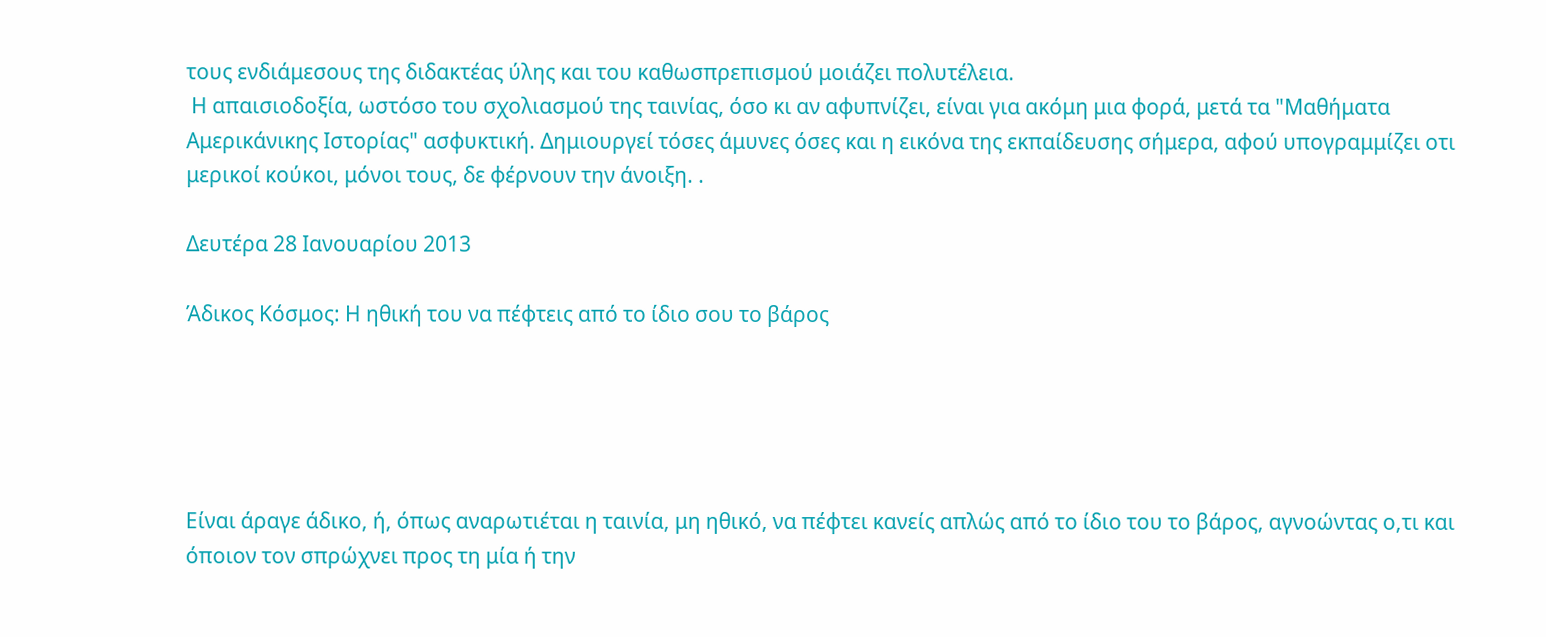τους ενδιάμεσους της διδακτέας ύλης και του καθωσπρεπισμού μοιάζει πολυτέλεια.
 Η απαισιοδοξία, ωστόσο του σχολιασμού της ταινίας, όσο κι αν αφυπνίζει, είναι για ακόμη μια φορά, μετά τα "Μαθήματα Αμερικάνικης Ιστορίας" ασφυκτική. Δημιουργεί τόσες άμυνες όσες και η εικόνα της εκπαίδευσης σήμερα, αφού υπογραμμίζει οτι μερικοί κούκοι, μόνοι τους, δε φέρνουν την άνοιξη. .

Δευτέρα 28 Ιανουαρίου 2013

Άδικος Κόσμος: Η ηθική του να πέφτεις από το ίδιο σου το βάρος





Είναι άραγε άδικο, ή, όπως αναρωτιέται η ταινία, μη ηθικό, να πέφτει κανείς απλώς από το ίδιο του το βάρος, αγνοώντας ο,τι και όποιον τον σπρώχνει προς τη μία ή την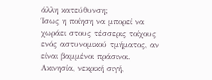άλλη κατεύθυνση;
Ίσως η ποίηση να μπορεί να χωράει στους τέσσερις τοίχους ενός αστυνομικού τμήματος, αν είναι βαμμένοι πράσινοι. Ακινησία, νεκρική σιγή,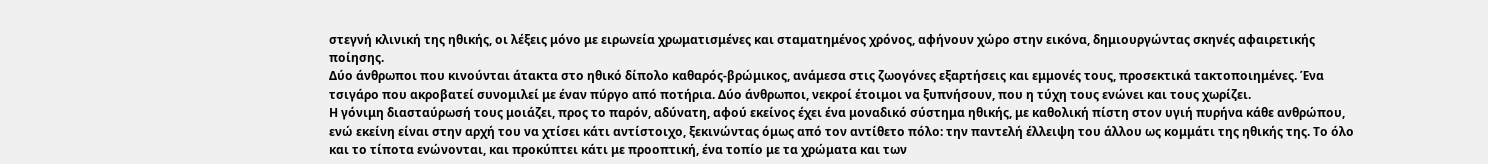στεγνή κλινική της ηθικής, οι λέξεις μόνο με ειρωνεία χρωματισμένες και σταματημένος χρόνος, αφήνουν χώρο στην εικόνα, δημιουργώντας σκηνές αφαιρετικής ποίησης.
Δύο άνθρωποι που κινούνται άτακτα στο ηθικό δίπολο καθαρός-βρώμικος, ανάμεσα στις ζωογόνες εξαρτήσεις και εμμονές τους, προσεκτικά τακτοποιημένες. Ένα τσιγάρο που ακροβατεί συνομιλεί με έναν πύργο από ποτήρια. Δύο άνθρωποι, νεκροί έτοιμοι να ξυπνήσουν, που η τύχη τους ενώνει και τους χωρίζει.
Η γόνιμη διασταύρωσή τους μοιάζει, προς το παρόν, αδύνατη, αφού εκείνος έχει ένα μοναδικό σύστημα ηθικής, με καθολική πίστη στον υγιή πυρήνα κάθε ανθρώπου, ενώ εκείνη είναι στην αρχή του να χτίσει κάτι αντίστοιχο, ξεκινώντας όμως από τον αντίθετο πόλο: την παντελή έλλειψη του άλλου ως κομμάτι της ηθικής της. Το όλο και το τίποτα ενώνονται, και προκύπτει κάτι με προοπτική, ένα τοπίο με τα χρώματα και των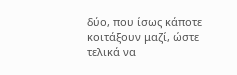δύο, που ίσως κάποτε κοιτάξουν μαζί, ώστε τελικά να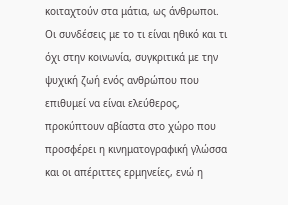κοιταχτούν στα μάτια, ως άνθρωποι.
Οι συνδέσεις με το τι είναι ηθικό και τι όχι στην κοινωνία, συγκριτικά με την ψυχική ζωή ενός ανθρώπου που επιθυμεί να είναι ελεύθερος, προκύπτουν αβίαστα στο χώρο που προσφέρει η κινηματογραφική γλώσσα και οι απέριττες ερμηνείες, ενώ η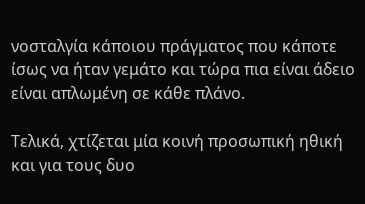νοσταλγία κάποιου πράγματος που κάποτε ίσως να ήταν γεμάτο και τώρα πια είναι άδειο είναι απλωμένη σε κάθε πλάνο.

Τελικά, χτίζεται μία κοινή προσωπική ηθική και για τους δυο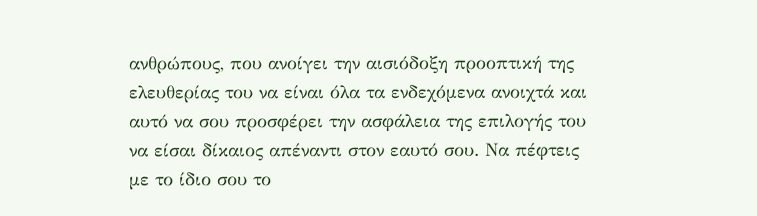ανθρώπους, που ανοίγει την αισιόδοξη προοπτική της ελευθερίας του να είναι όλα τα ενδεχόμενα ανοιχτά και αυτό να σου προσφέρει την ασφάλεια της επιλογής του να είσαι δίκαιος απέναντι στον εαυτό σου. Να πέφτεις με το ίδιο σου το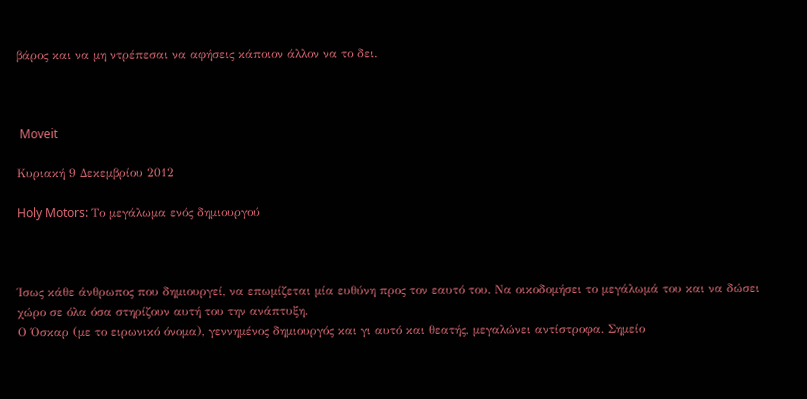βάρος και να μη ντρέπεσαι να αφήσεις κάποιον άλλον να το δει.



 Moveit

Κυριακή 9 Δεκεμβρίου 2012

Holy Motors: Το μεγάλωμα ενός δημιουργού



Ίσως κάθε άνθρωπος που δημιουργεί, να επωμίζεται μία ευθύνη προς τον εαυτό του. Να οικοδομήσει το μεγάλωμά του και να δώσει χώρο σε όλα όσα στηρίζουν αυτή του την ανάπτυξη.
Ο Όσκαρ (με το ειρωνικό όνομα), γεννημένος δημιουργός και γι αυτό και θεατής, μεγαλώνει αντίστροφα. Σημείο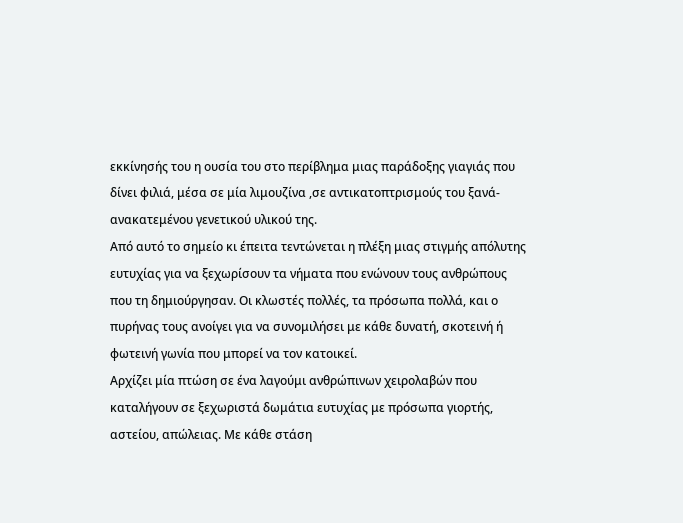εκκίνησής του η ουσία του στο περίβλημα μιας παράδοξης γιαγιάς που δίνει φιλιά, μέσα σε μία λιμουζίνα ,σε αντικατοπτρισμούς του ξανά-ανακατεμένου γενετικού υλικού της.
Από αυτό το σημείο κι έπειτα τεντώνεται η πλέξη μιας στιγμής απόλυτης ευτυχίας για να ξεχωρίσουν τα νήματα που ενώνουν τους ανθρώπους που τη δημιούργησαν. Οι κλωστές πολλές, τα πρόσωπα πολλά, και ο πυρήνας τους ανοίγει για να συνομιλήσει με κάθε δυνατή, σκοτεινή ή φωτεινή γωνία που μπορεί να τον κατοικεί.
Αρχίζει μία πτώση σε ένα λαγούμι ανθρώπινων χειρολαβών που καταλήγουν σε ξεχωριστά δωμάτια ευτυχίας με πρόσωπα γιορτής, αστείου, απώλειας. Με κάθε στάση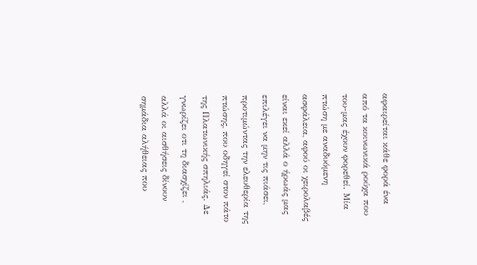αφαιρείται κάθε φορά ένα από τα κοινωνικά ρούχα που του-μας έχουν φορεθεί. Μία πτώση με αναδυόμενη ασφάλεια, αφού οι χειρολαβές είναι εκεί αλλά ο ήρωάς μας επιλέγει να μην τις πιάσει, προτιμώντας την ελευθερία της πτώσης, που οδηγεί στον πάτο της Πλατωνικής σπηλιάς. Δε γνωρίζει οτι τη διασχίζει , αλλά οι αισθήσεις δίνουν σημάδια αλήθειας που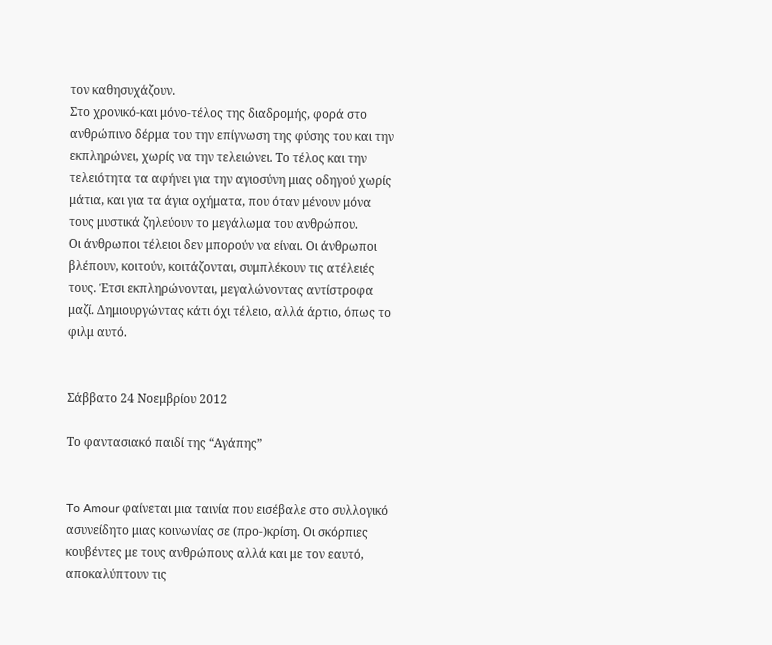τον καθησυχάζουν.
Στο χρονικό-και μόνο-τέλος της διαδρομής, φορά στο ανθρώπινο δέρμα του την επίγνωση της φύσης του και την εκπληρώνει, χωρίς να την τελειώνει. Το τέλος και την τελειότητα τα αφήνει για την αγιοσύνη μιας οδηγού χωρίς μάτια, και για τα άγια οχήματα, που όταν μένουν μόνα τους μυστικά ζηλεύουν το μεγάλωμα του ανθρώπου.
Οι άνθρωποι τέλειοι δεν μπορούν να είναι. Οι άνθρωποι βλέπουν, κοιτούν, κοιτάζονται, συμπλέκουν τις ατέλειές τους. Έτσι εκπληρώνονται, μεγαλώνοντας αντίστροφα μαζί. Δημιουργώντας κάτι όχι τέλειο, αλλά άρτιο, όπως το φιλμ αυτό.


Σάββατο 24 Νοεμβρίου 2012

Το φαντασιακό παιδί της “Αγάπης”


To Amour φαίνεται μια ταινία που εισέβαλε στο συλλογικό ασυνείδητο μιας κοινωνίας σε (προ-)κρίση. Οι σκόρπιες κουβέντες με τους ανθρώπους αλλά και με τον εαυτό, αποκαλύπτουν τις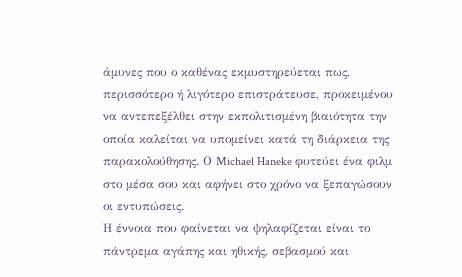άμυνες που ο καθένας εκμυστηρεύεται πως, περισσότερο ή λιγότερο επιστράτευσε, προκειμένου να αντεπεξέλθει στην εκπολιτισμένη βιαιότητα την οποία καλείται να υπομείνει κατά τη διάρκεια της παρακολούθησης. Ο Michael Haneke φυτεύει ένα φιλμ στο μέσα σου και αφήνει στο χρόνο να ξεπαγώσουν οι εντυπώσεις.
Η έννοια που φαίνεται να ψηλαφίζεται είναι το πάντρεμα αγάπης και ηθικής, σεβασμού και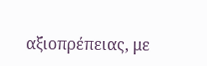αξιοπρέπειας, με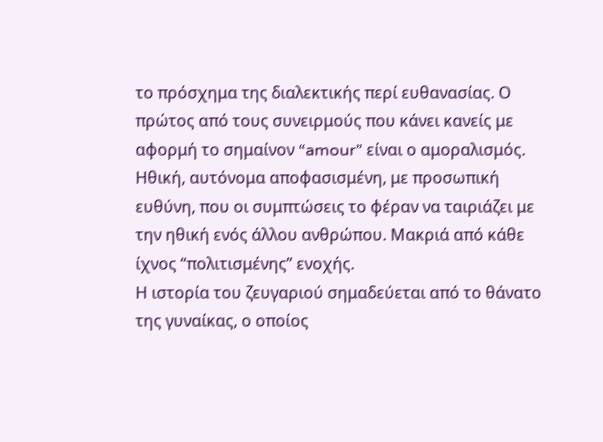το πρόσχημα της διαλεκτικής περί ευθανασίας. Ο πρώτος από τους συνειρμούς που κάνει κανείς με αφορμή το σημαίνον “amour” είναι ο αμοραλισμός. Ηθική, αυτόνομα αποφασισμένη, με προσωπική ευθύνη, που οι συμπτώσεις το φέραν να ταιριάζει με την ηθική ενός άλλου ανθρώπου. Μακριά από κάθε ίχνος “πολιτισμένης” ενοχής.
Η ιστορία του ζευγαριού σημαδεύεται από το θάνατο της γυναίκας, ο οποίος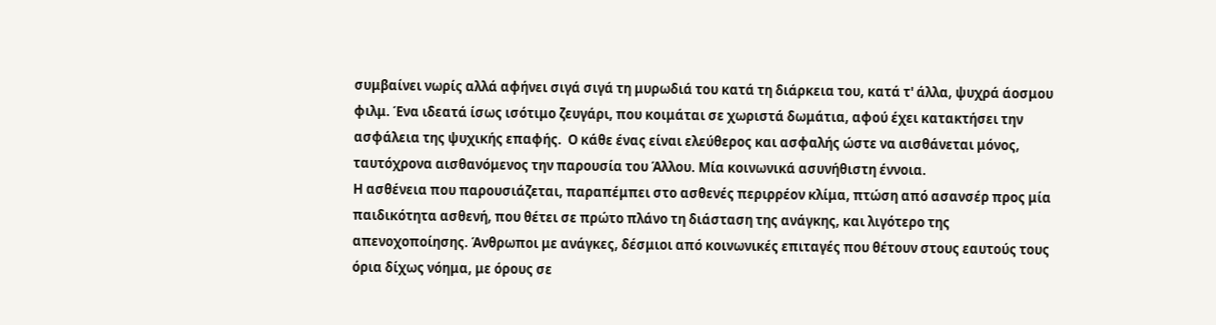συμβαίνει νωρίς αλλά αφήνει σιγά σιγά τη μυρωδιά του κατά τη διάρκεια του, κατά τ' άλλα, ψυχρά άοσμου φιλμ. Ένα ιδεατά ίσως ισότιμο ζευγάρι, που κοιμάται σε χωριστά δωμάτια, αφού έχει κατακτήσει την ασφάλεια της ψυχικής επαφής.  Ο κάθε ένας είναι ελεύθερος και ασφαλής ώστε να αισθάνεται μόνος, ταυτόχρονα αισθανόμενος την παρουσία του Άλλου. Μία κοινωνικά ασυνήθιστη έννοια.
Η ασθένεια που παρουσιάζεται, παραπέμπει στο ασθενές περιρρέον κλίμα, πτώση από ασανσέρ προς μία παιδικότητα ασθενή, που θέτει σε πρώτο πλάνο τη διάσταση της ανάγκης, και λιγότερο της απενοχοποίησης. Άνθρωποι με ανάγκες, δέσμιοι από κοινωνικές επιταγές που θέτουν στους εαυτούς τους όρια δίχως νόημα, με όρους σε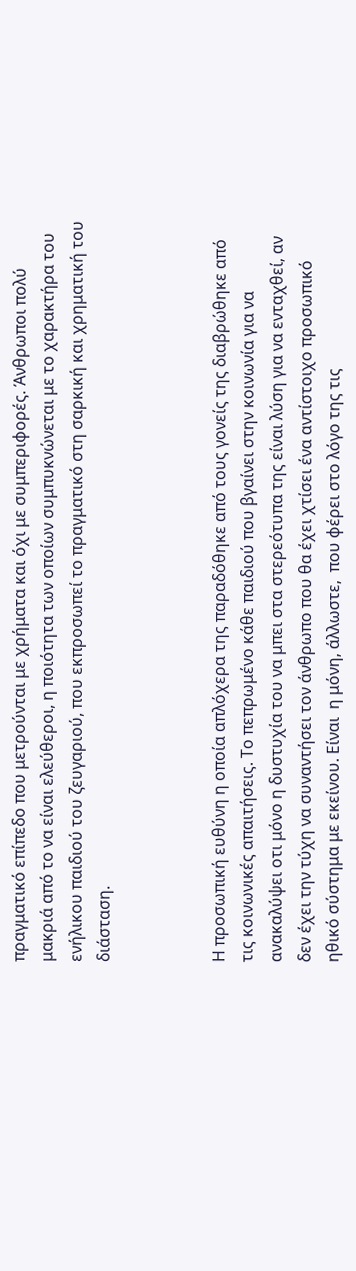πραγματικό επίπεδο που μετρούνται με χρήματα και όχι με συμπεριφορές. Άνθρωποι πολύ μακριά από το να είναι ελεύθεροι, η ποιότητα των οποίων συμπυκνώνεται με το χαρακτήρα του ενήλικου παιδιού του ζευγαριού, που εκπροσωπεί το πραγματικό στη σαρκική και χρηματική του διάσταση.



Η προσωπική ευθύνη η οποία απλόχερα της παραδόθηκε από τους γονείς της διαβρώθηκε από τις κοινωνικές απαιτήσεις. Το πεπρωμένο κάθε παιδιού που βγαίνει στην κοινωνία για να ανακαλύψει οτι μόνο η δυστυχία του να μπει στα στερεότυπα της είναι λύση για να ενταχθεί, αν δεν έχει την τύχη να συναντήσει τον άνθρωπο που θα έχει χτίσει ένα αντίστοιχο προσωπικό ηθικό σύστημα με εκείνου. Είναι  η μόνη, άλλωστε,  που φέρει στο λόγο της τις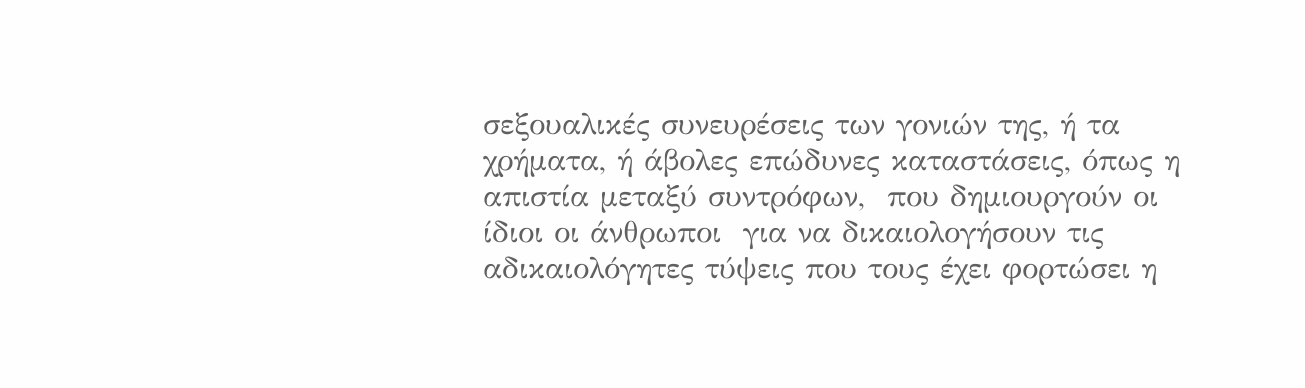σεξουαλικές συνευρέσεις των γονιών της, ή τα χρήματα, ή άβολες επώδυνες καταστάσεις, όπως η απιστία μεταξύ συντρόφων,  που δημιουργούν οι ίδιοι οι άνθρωποι  για να δικαιολογήσουν τις αδικαιολόγητες τύψεις που τους έχει φορτώσει η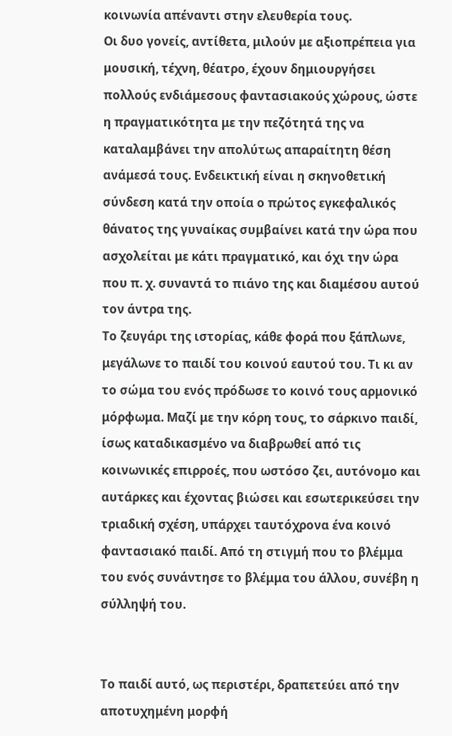κοινωνία απέναντι στην ελευθερία τους.
Οι δυο γονείς, αντίθετα, μιλούν με αξιοπρέπεια για μουσική, τέχνη, θέατρο, έχουν δημιουργήσει πολλούς ενδιάμεσους φαντασιακούς χώρους, ώστε η πραγματικότητα με την πεζότητά της να καταλαμβάνει την απολύτως απαραίτητη θέση ανάμεσά τους. Ενδεικτική είναι η σκηνοθετική σύνδεση κατά την οποία ο πρώτος εγκεφαλικός θάνατος της γυναίκας συμβαίνει κατά την ώρα που ασχολείται με κάτι πραγματικό, και όχι την ώρα που π. χ. συναντά το πιάνο της και διαμέσου αυτού τον άντρα της.
Το ζευγάρι της ιστορίας, κάθε φορά που ξάπλωνε, μεγάλωνε το παιδί του κοινού εαυτού του. Τι κι αν το σώμα του ενός πρόδωσε το κοινό τους αρμονικό μόρφωμα. Μαζί με την κόρη τους, το σάρκινο παιδί, ίσως καταδικασμένο να διαβρωθεί από τις κοινωνικές επιρροές, που ωστόσο ζει, αυτόνομο και αυτάρκες και έχοντας βιώσει και εσωτερικεύσει την τριαδική σχέση, υπάρχει ταυτόχρονα ένα κοινό φαντασιακό παιδί. Από τη στιγμή που το βλέμμα του ενός συνάντησε το βλέμμα του άλλου, συνέβη η σύλληψή του.


Το παιδί αυτό, ως περιστέρι, δραπετεύει από την αποτυχημένη μορφή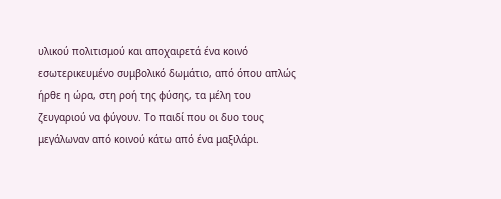υλικού πολιτισμού και αποχαιρετά ένα κοινό εσωτερικευμένο συμβολικό δωμάτιο, από όπου απλώς ήρθε η ώρα, στη ροή της φύσης, τα μέλη του ζευγαριού να φύγουν. Το παιδί που οι δυο τους μεγάλωναν από κοινού κάτω από ένα μαξιλάρι.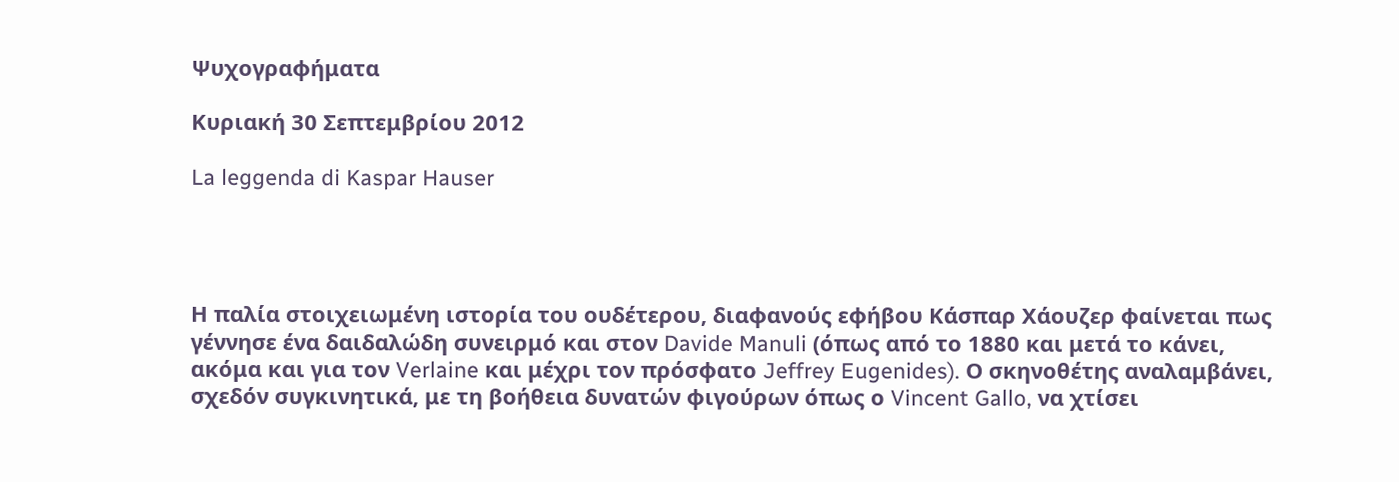Ψυχογραφήματα

Κυριακή 30 Σεπτεμβρίου 2012

La leggenda di Kaspar Hauser




Η παλία στοιχειωμένη ιστορία του ουδέτερου, διαφανούς εφήβου Κάσπαρ Χάουζερ φαίνεται πως γέννησε ένα δαιδαλώδη συνειρμό και στον Davide Manuli (όπως από το 1880 και μετά το κάνει, ακόμα και για τον Verlaine και μέχρι τον πρόσφατο Jeffrey Eugenides). Ο σκηνοθέτης αναλαμβάνει, σχεδόν συγκινητικά, με τη βοήθεια δυνατών φιγούρων όπως ο Vincent Gallo, να χτίσει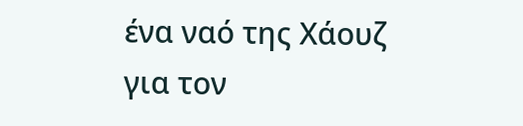ένα ναό της Χάουζ για τον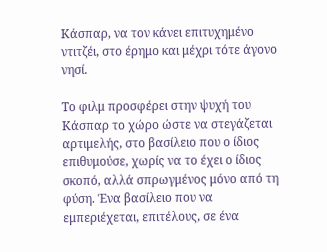Κάσπαρ, να τον κάνει επιτυχημένο ντιτζέι, στο έρημο και μέχρι τότε άγονο νησί.

Το φιλμ προσφέρει στην ψυχή του Κάσπαρ το χώρο ώστε να στεγάζεται αρτιμελής, στο βασίλειο που ο ίδιος επιθυμούσε, χωρίς να το έχει ο ίδιος σκοπό, αλλά σπρωγμένος μόνο από τη φύση. Ένα βασίλειο που να εμπεριέχεται, επιτέλους, σε ένα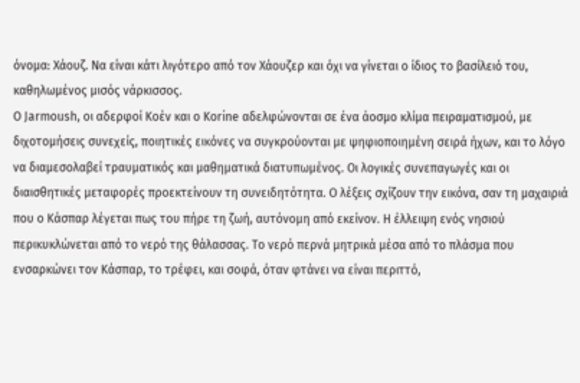όνομα: Χάουζ. Να είναι κάτι λιγότερο από τον Χάουζερ και όχι να γίνεται ο ίδιος το βασίλειό του, καθηλωμένος μισός νάρκισσος.
Ο Jarmoush, οι αδερφοί Κοέν και ο Korine αδελφώνονται σε ένα άοσμο κλίμα πειραματισμού, με διχοτομήσεις συνεχείς, ποιητικές εικόνες να συγκρούονται με ψηφιοποιημένη σειρά ήχων, και το λόγο να διαμεσολαβεί τραυματικός και μαθηματικά διατυπωμένος. Οι λογικές συνεπαγωγές και οι διαισθητικές μεταφορές προεκτείνουν τη συνειδητότητα. Ο λέξεις σχίζουν την εικόνα, σαν τη μαχαιριά που ο Κάσπαρ λέγεται πως του πήρε τη ζωή, αυτόνομη από εκείνον. Η έλλειψη ενός νησιού περικυκλώνεται από το νερό της θάλασσας. Το νερό περνά μητρικά μέσα από το πλάσμα που ενσαρκώνει τον Κάσπαρ, το τρέφει, και σοφά, όταν φτάνει να είναι περιττό,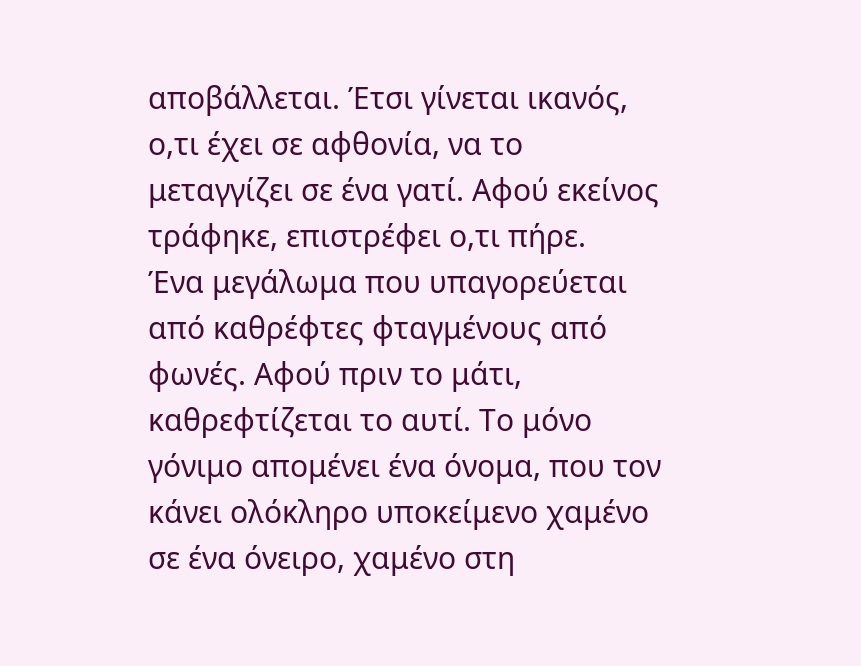αποβάλλεται. Έτσι γίνεται ικανός, ο,τι έχει σε αφθονία, να το μεταγγίζει σε ένα γατί. Αφού εκείνος τράφηκε, επιστρέφει ο,τι πήρε.
Ένα μεγάλωμα που υπαγορεύεται από καθρέφτες φταγμένους από φωνές. Αφού πριν το μάτι, καθρεφτίζεται το αυτί. Το μόνο γόνιμο απομένει ένα όνομα, που τον κάνει ολόκληρο υποκείμενο χαμένο σε ένα όνειρο, χαμένο στη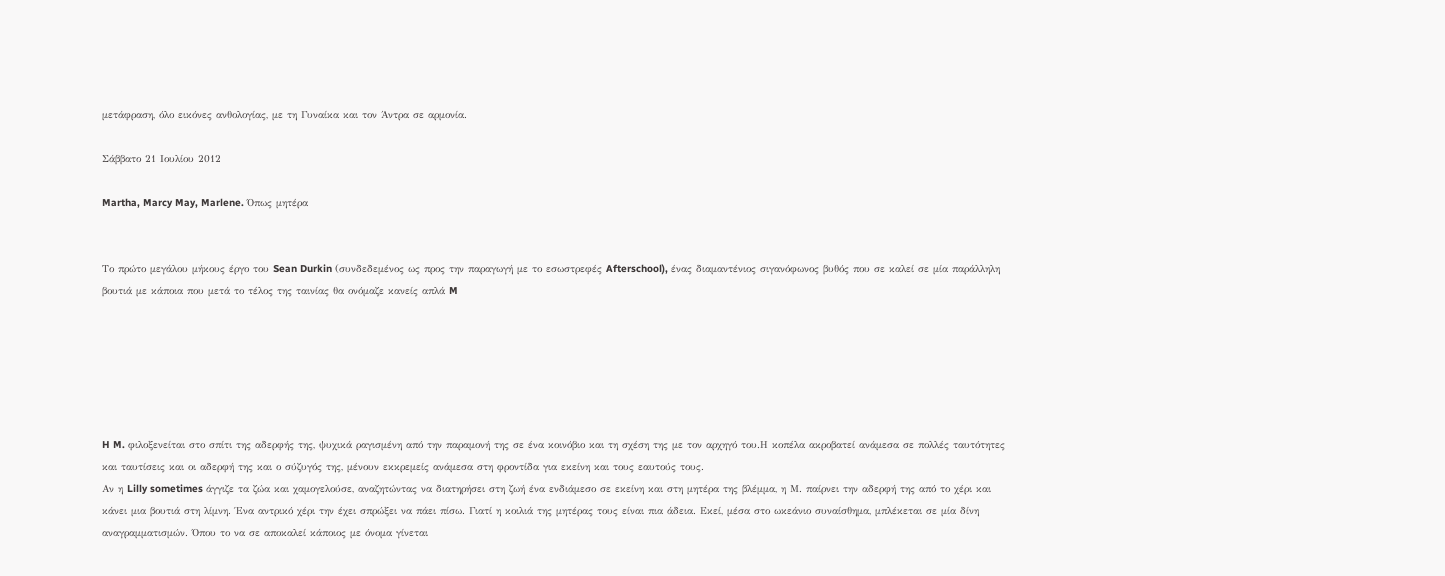μετάφραση, όλο εικόνες ανθολογίας, με τη Γυναίκα και τον Άντρα σε αρμονία.

Σάββατο 21 Ιουλίου 2012

Martha, Marcy May, Marlene. Όπως μητέρα


Το πρώτο μεγάλου μήκους έργο του Sean Durkin (συνδεδεμένος ως προς την παραγωγή με το εσωστρεφές Afterschool), ένας διαμαντένιος σιγανόφωνος βυθός που σε καλεί σε μία παράλληλη βουτιά με κάποια που μετά το τέλος της ταινίας θα ονόμαζε κανείς απλά M






H M. φιλοξενείται στο σπίτι της αδερφής της, ψυχικά ραγισμένη από την παραμονή της σε ένα κοινόβιο και τη σχέση της με τον αρχηγό του.Η κοπέλα ακροβατεί ανάμεσα σε πολλές ταυτότητες και ταυτίσεις και οι αδερφή της και ο σύζυγός της, μένουν εκκρεμείς ανάμεσα στη φροντίδα για εκείνη και τους εαυτούς τους.
Αν η Lilly sometimes άγγιζε τα ζώα και χαμογελούσε, αναζητώντας να διατηρήσει στη ζωή ένα ενδιάμεσο σε εκείνη και στη μητέρα της βλέμμα, η Μ. παίρνει την αδερφή της από το χέρι και κάνει μια βουτιά στη λίμνη. Ένα αντρικό χέρι την έχει σπρώξει να πάει πίσω. Γιατί η κοιλιά της μητέρας τους είναι πια άδεια. Εκεί, μέσα στο ωκεάνιο συναίσθημα, μπλέκεται σε μία δίνη αναγραμματισμών. Όπου το να σε αποκαλεί κάποιος με όνομα γίνεται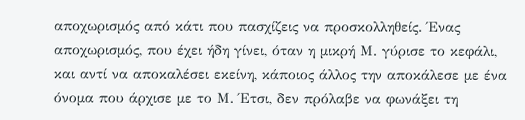αποχωρισμός από κάτι που πασχίζεις να προσκολληθείς. Ένας αποχωρισμός, που έχει ήδη γίνει, όταν η μικρή Μ. γύρισε το κεφάλι, και αντί να αποκαλέσει εκείνη, κάποιος άλλος την αποκάλεσε με ένα όνομα που άρχισε με το Μ. Έτσι, δεν πρόλαβε να φωνάξει τη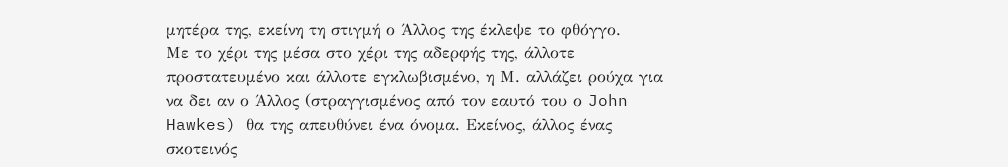μητέρα της, εκείνη τη στιγμή ο Άλλος της έκλεψε το φθόγγο.
Με το χέρι της μέσα στο χέρι της αδερφής της, άλλοτε προστατευμένο και άλλοτε εγκλωβισμένο, η Μ. αλλάζει ρούχα για να δει αν ο Άλλος (στραγγισμένος από τον εαυτό του ο John Hawkes) θα της απευθύνει ένα όνομα. Εκείνος, άλλος ένας σκοτεινός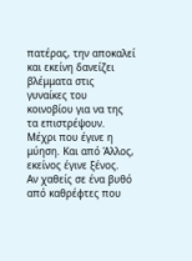πατέρας, την αποκαλεί και εκείνη δανείζει βλέμματα στις γυναίκες του κοινοβίου για να της τα επιστρέψουν. Μέχρι που έγινε η μύηση. Και από Άλλος, εκείνος έγινε ξένος.
Αν χαθείς σε ένα βυθό από καθρέφτες που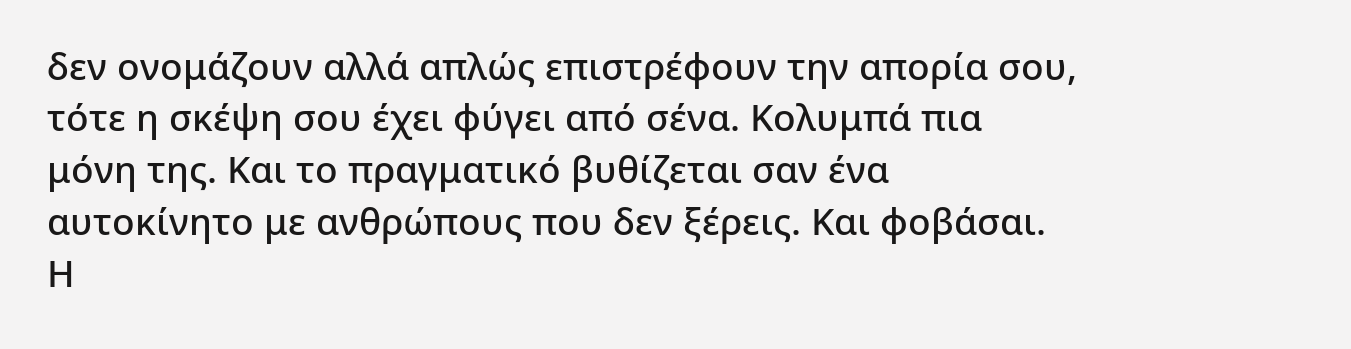δεν ονομάζουν αλλά απλώς επιστρέφουν την απορία σου, τότε η σκέψη σου έχει φύγει από σένα. Κολυμπά πια μόνη της. Και το πραγματικό βυθίζεται σαν ένα αυτοκίνητο με ανθρώπους που δεν ξέρεις. Και φοβάσαι. Η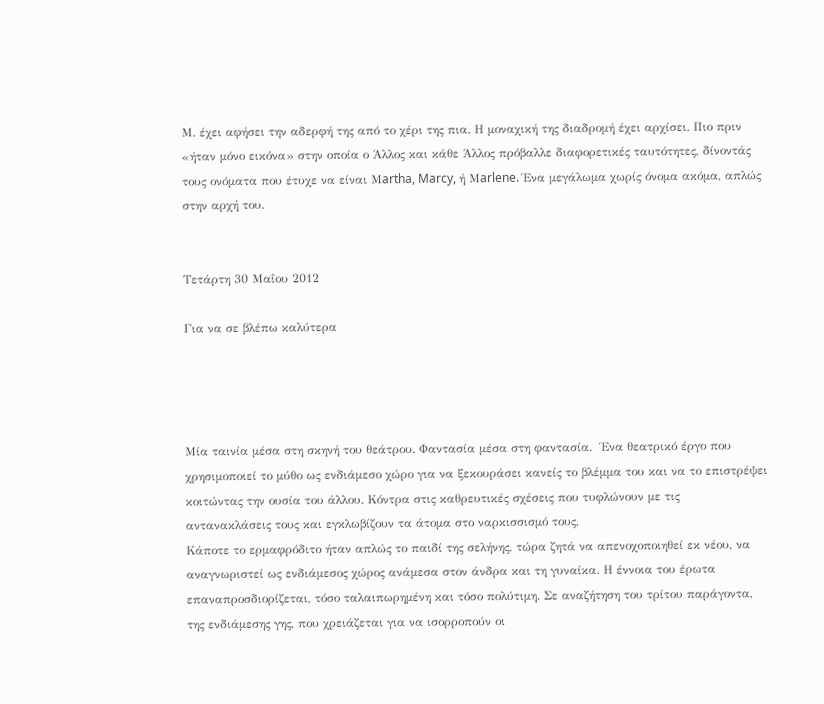Μ. έχει αφήσει την αδερφή της από το χέρι της πια. Η μοναχική της διαδρομή έχει αρχίσει. Πιο πριν «ήταν μόνο εικόνα» στην οποία ο Άλλος και κάθε Άλλος πρόβαλλε διαφορετικές ταυτότητες, δίνοντάς τους ονόματα που έτυχε να είναι Μartha, Marcy, ή Μarlene. Ένα μεγάλωμα χωρίς όνομα ακόμα, απλώς στην αρχή του.


Τετάρτη 30 Μαΐου 2012

Για να σε βλέπω καλύτερα




Mία ταινία μέσα στη σκηνή του θεάτρου. Φαντασία μέσα στη φαντασία.  Ένα θεατρικό έργο που χρησιμοποιεί το μύθο ως ενδιάμεσο χώρο για να ξεκουράσει κανείς το βλέμμα του και να το επιστρέψει κοιτώντας την ουσία του άλλου. Κόντρα στις καθρευτικές σχέσεις που τυφλώνουν με τις αντανακλάσεις τους και εγκλωβίζουν τα άτομα στο ναρκισσισμό τους,
Κάποτε το ερμαφρόδιτο ήταν απλώς το παιδί της σελήνης, τώρα ζητά να απενοχοποιηθεί εκ νέου, να αναγνωριστεί ως ενδιάμεσος χώρος ανάμεσα στον άνδρα και τη γυναίκα. Η έννοια του έρωτα επαναπροσδιορίζεται, τόσο ταλαιπωρημένη και τόσο πολύτιμη. Σε αναζήτηση του τρίτου παράγοντα, της ενδιάμεσης γης, που χρειάζεται για να ισορροπούν οι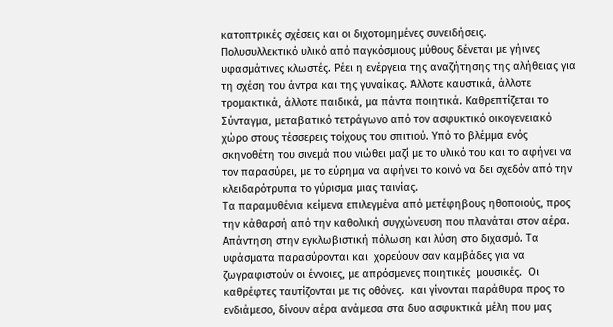κατοπτρικές σχέσεις και οι διχοτομημένες συνειδήσεις.
Πολυσυλλεκτικό υλικό από παγκόσμιους μύθους δένεται με γήινες υφασμάτινες κλωστές. Ρέει η ενέργεια της αναζήτησης της αλήθειας για τη σχέση του άντρα και της γυναίκας. Άλλοτε καυστικά, άλλοτε τρομακτικά, άλλοτε παιδικά, μα πάντα ποιητικά. Καθρεπτίζεται το Σύνταγμα, μεταβατικό τετράγωνο από τον ασφυκτικό οικογενειακό χώρο στους τέσσερεις τοίχους του σπιτιού. Υπό το βλέμμα ενός σκηνοθέτη του σινεμά που νιώθει μαζί με το υλικό του και το αφήνει να τον παρασύρει, με το εύρημα να αφήνει το κοινό να δει σχεδόν από την κλειδαρότρυπα το γύρισμα μιας ταινίας.
Τα παραμυθένια κείμενα επιλεγμένα από μετέφηβους ηθοποιούς, προς την κάθαρσή από την καθολική συγχώνευση που πλανάται στον αέρα. Απάντηση στην εγκλωβιστική πόλωση και λύση στο διχασμό. Τα υφάσματα παρασύρονται και  χορεύουν σαν καμβάδες για να ζωγραφιστούν οι έννοιες, με απρόσμενες ποιητικές  μουσικές.  Οι καθρέφτες ταυτίζονται με τις οθόνες.  και γίνονται παράθυρα προς το ενδιάμεσο, δίνουν αέρα ανάμεσα στα δυο ασφυκτικά μέλη που μας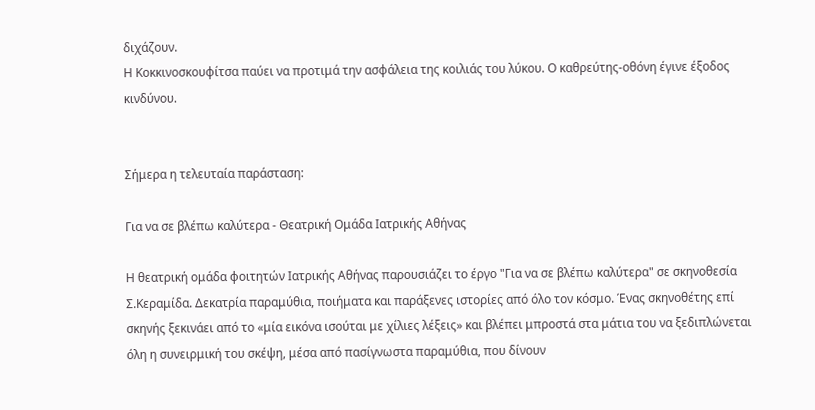διχάζουν.
Η Κοκκινοσκουφίτσα παύει να προτιμά την ασφάλεια της κοιλιάς του λύκου. Ο καθρεύτης-οθόνη έγινε έξοδος κινδύνου.


Σήμερα η τελευταία παράσταση:

Για να σε βλέπω καλύτερα - Θεατρική Ομάδα Ιατρικής Αθήνας

Η θεατρική ομάδα φοιτητών Ιατρικής Αθήνας παρουσιάζει το έργο "Για να σε βλέπω καλύτερα" σε σκηνοθεσία Σ.Κεραμίδα. Δεκατρία παραμύθια, ποιήματα και παράξενες ιστορίες από όλο τον κόσμο. Ένας σκηνοθέτης επί σκηνής ξεκινάει από το «μία εικόνα ισούται με χίλιες λέξεις» και βλέπει μπροστά στα μάτια του να ξεδιπλώνεται όλη η συνειρμική του σκέψη, μέσα από πασίγνωστα παραμύθια, που δίνουν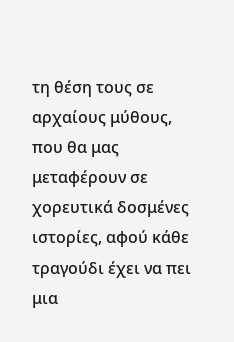τη θέση τους σε αρχαίους μύθους, που θα μας μεταφέρουν σε χορευτικά δοσμένες ιστορίες, αφού κάθε τραγούδι έχει να πει μια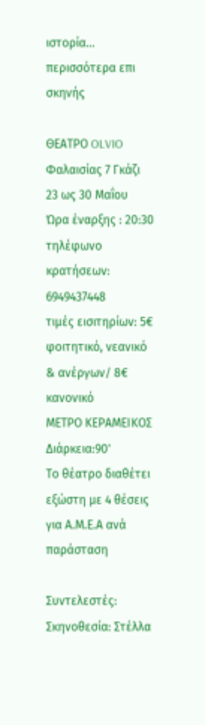ιστορία…
περισσότερα επι σκηνής

ΘΕΑΤΡΟ OLVIO
Φαλαισίας 7 Γκάζι
23 ως 30 Μαΐου
Ώρα έναρξης : 20:30
τηλέφωνο κρατήσεων: 6949437448
τιμές εισιτηρίων: 5€ φοιτητικό, νεανικό & ανέργων/ 8€ κανονικό
ΜΕΤΡΟ ΚΕΡΑΜΕΙΚΟΣ
Διάρκεια:90'
Το θέατρο διαθέτει εξώστη με 4 θέσεις για Α.Μ.Ε.Α ανά παράσταση

Συντελεστές:
Σκηνοθεσία: Στέλλα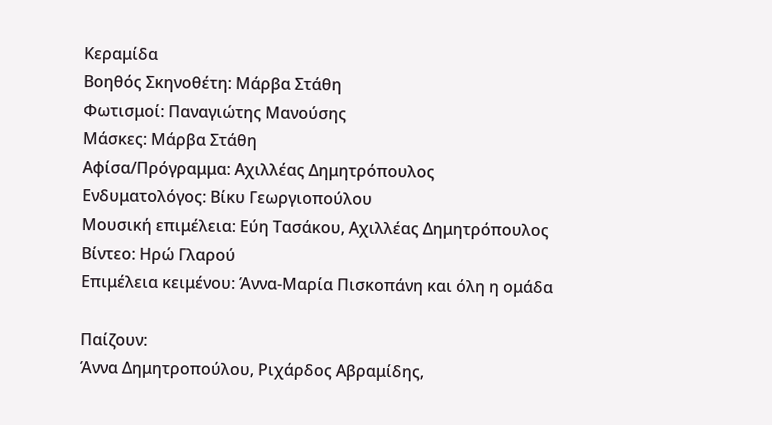Κεραμίδα
Βοηθός Σκηνοθέτη: Μάρβα Στάθη
Φωτισμοί: Παναγιώτης Μανούσης
Μάσκες: Μάρβα Στάθη
Αφίσα/Πρόγραμμα: Αχιλλέας Δημητρόπουλος
Ενδυματολόγος: Βίκυ Γεωργιοπούλου
Μουσική επιμέλεια: Εύη Τασάκου, Αχιλλέας Δημητρόπουλος
Βίντεο: Ηρώ Γλαρού
Επιμέλεια κειμένου: Άννα-Μαρία Πισκοπάνη και όλη η ομάδα

Παίζουν:
Άννα Δημητροπούλου, Ριχάρδος Αβραμίδης,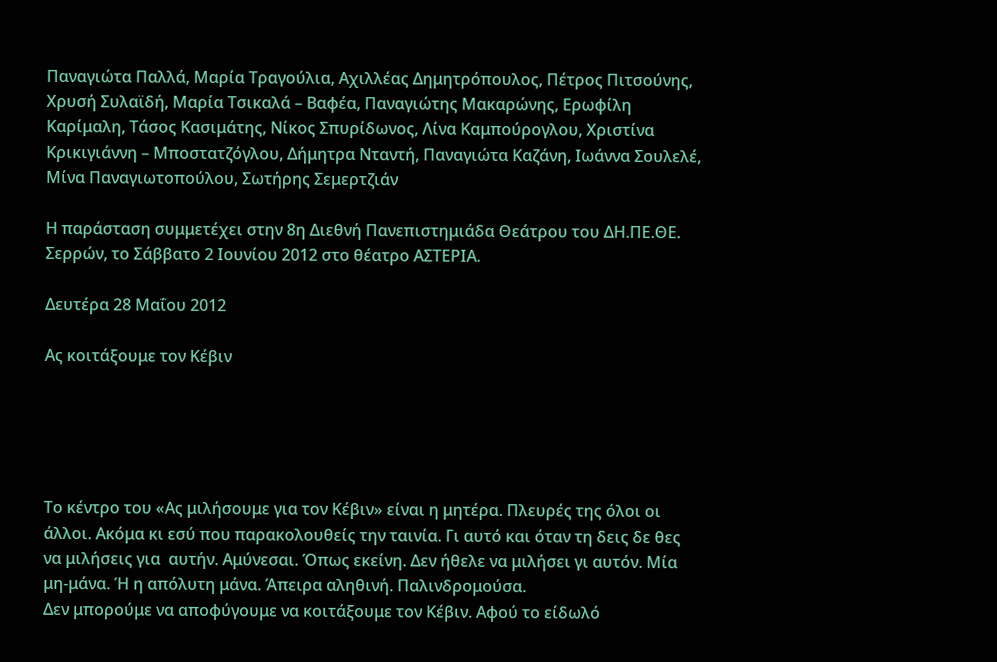Παναγιώτα Παλλά, Μαρία Τραγούλια, Αχιλλέας Δημητρόπουλος, Πέτρος Πιτσούνης, Χρυσή Συλαϊδή, Μαρία Τσικαλά – Βαφέα, Παναγιώτης Μακαρώνης, Ερωφίλη Καρίμαλη, Τάσος Κασιμάτης, Νίκος Σπυρίδωνος, Λίνα Καμπούρογλου, Χριστίνα Κρικιγιάννη – Μποστατζόγλου, Δήμητρα Νταντή, Παναγιώτα Καζάνη, Ιωάννα Σουλελέ, Μίνα Παναγιωτοπούλου, Σωτήρης Σεμερτζιάν

Η παράσταση συμμετέχει στην 8η Διεθνή Πανεπιστημιάδα Θεάτρου του ΔΗ.ΠΕ.ΘΕ. Σερρών, το Σάββατο 2 Ιουνίου 2012 στο θέατρο ΑΣΤΕΡΙΑ.

Δευτέρα 28 Μαΐου 2012

Ας κοιτάξουμε τον Κέβιν





Το κέντρο του «Ας μιλήσουμε για τον Κέβιν» είναι η μητέρα. Πλευρές της όλοι οι άλλοι. Ακόμα κι εσύ που παρακολουθείς την ταινία. Γι αυτό και όταν τη δεις δε θες να μιλήσεις για  αυτήν. Αμύνεσαι. Όπως εκείνη. Δεν ήθελε να μιλήσει γι αυτόν. Μία μη-μάνα. Ή η απόλυτη μάνα. Άπειρα αληθινή. Παλινδρομούσα.
Δεν μπορούμε να αποφύγουμε να κοιτάξουμε τον Κέβιν. Αφού το είδωλό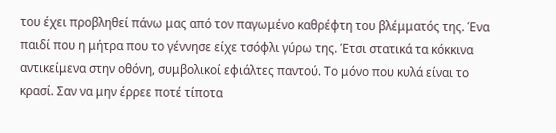του έχει προβληθεί πάνω μας από τον παγωμένο καθρέφτη του βλέμματός της. Ένα παιδί που η μήτρα που το γέννησε είχε τσόφλι γύρω της. Έτσι στατικά τα κόκκινα αντικείμενα στην οθόνη, συμβολικοί εφιάλτες παντού. Το μόνο που κυλά είναι το κρασί. Σαν να μην έρρεε ποτέ τίποτα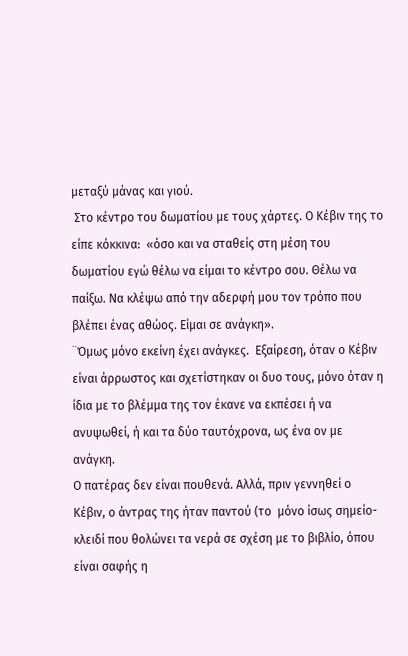μεταξύ μάνας και γιού.
 Στο κέντρο του δωματίου με τους χάρτες. Ο Κέβιν της το είπε κόκκινα:  «όσο και να σταθείς στη μέση του δωματίου εγώ θέλω να είμαι το κέντρο σου. Θέλω να παίξω. Να κλέψω από την αδερφή μου τον τρόπο που βλέπει ένας αθώος. Είμαι σε ανάγκη».
¨Όμως μόνο εκείνη έχει ανάγκες.  Εξαίρεση, όταν ο Κέβιν είναι άρρωστος και σχετίστηκαν οι δυο τους, μόνο όταν η ίδια με το βλέμμα της τον έκανε να εκπέσει ή να ανυψωθεί, ή και τα δύο ταυτόχρονα, ως ένα ον με ανάγκη.
Ο πατέρας δεν είναι πουθενά. Αλλά, πριν γεννηθεί ο Κέβιν, ο άντρας της ήταν παντού (το  μόνο ίσως σημείο-κλειδί που θολώνει τα νερά σε σχέση με το βιβλίο, όπου είναι σαφής η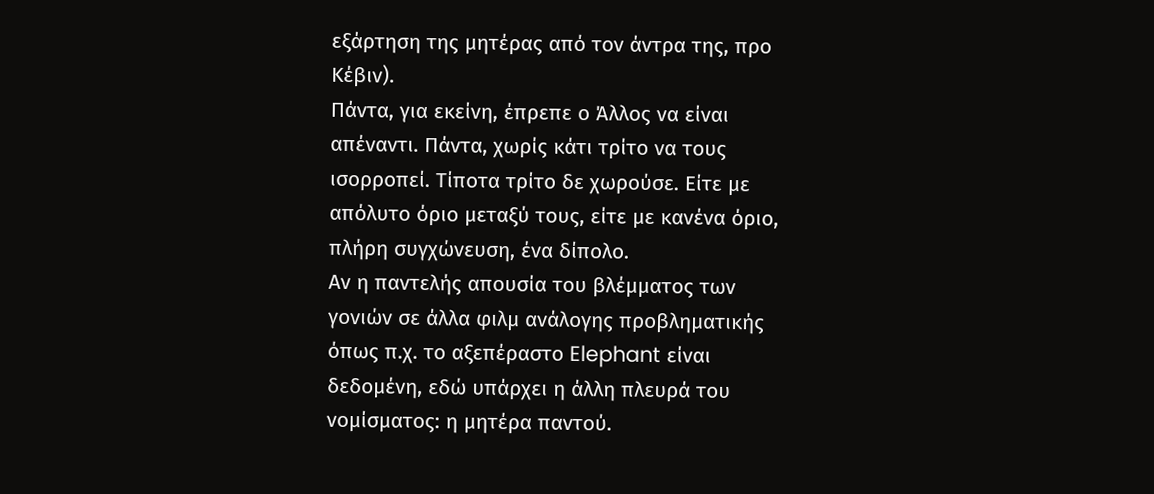εξάρτηση της μητέρας από τον άντρα της, προ Κέβιν).
Πάντα, για εκείνη, έπρεπε ο Άλλος να είναι απέναντι. Πάντα, χωρίς κάτι τρίτο να τους ισορροπεί. Τίποτα τρίτο δε χωρούσε. Είτε με απόλυτο όριο μεταξύ τους, είτε με κανένα όριο, πλήρη συγχώνευση, ένα δίπολο.
Αν η παντελής απουσία του βλέμματος των γονιών σε άλλα φιλμ ανάλογης προβληματικής όπως π.χ. το αξεπέραστο Elephant είναι δεδομένη, εδώ υπάρχει η άλλη πλευρά του νομίσματος: η μητέρα παντού.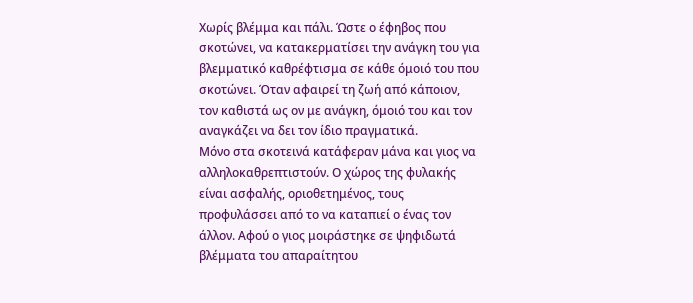Χωρίς βλέμμα και πάλι. Ώστε ο έφηβος που σκοτώνει, να κατακερματίσει την ανάγκη του για βλεμματικό καθρέφτισμα σε κάθε όμοιό του που σκοτώνει. Όταν αφαιρεί τη ζωή από κάποιον, τον καθιστά ως ον με ανάγκη, όμοιό του και τον αναγκάζει να δει τον ίδιο πραγματικά.
Μόνο στα σκοτεινά κατάφεραν μάνα και γιος να αλληλοκαθρεπτιστούν. Ο χώρος της φυλακής είναι ασφαλής, οριοθετημένος, τους προφυλάσσει από το να καταπιεί ο ένας τον άλλον. Αφού ο γιος μοιράστηκε σε ψηφιδωτά βλέμματα του απαραίτητου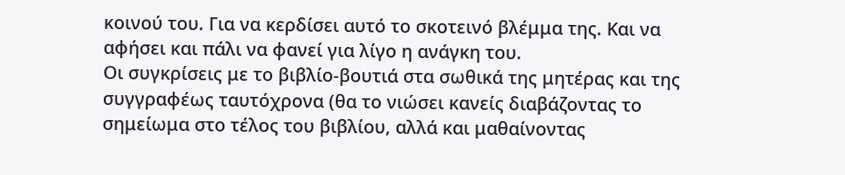κοινού του. Για να κερδίσει αυτό το σκοτεινό βλέμμα της. Και να αφήσει και πάλι να φανεί για λίγο η ανάγκη του.
Οι συγκρίσεις με το βιβλίο-βουτιά στα σωθικά της μητέρας και της συγγραφέως ταυτόχρονα (θα το νιώσει κανείς διαβάζοντας το σημείωμα στο τέλος του βιβλίου, αλλά και μαθαίνοντας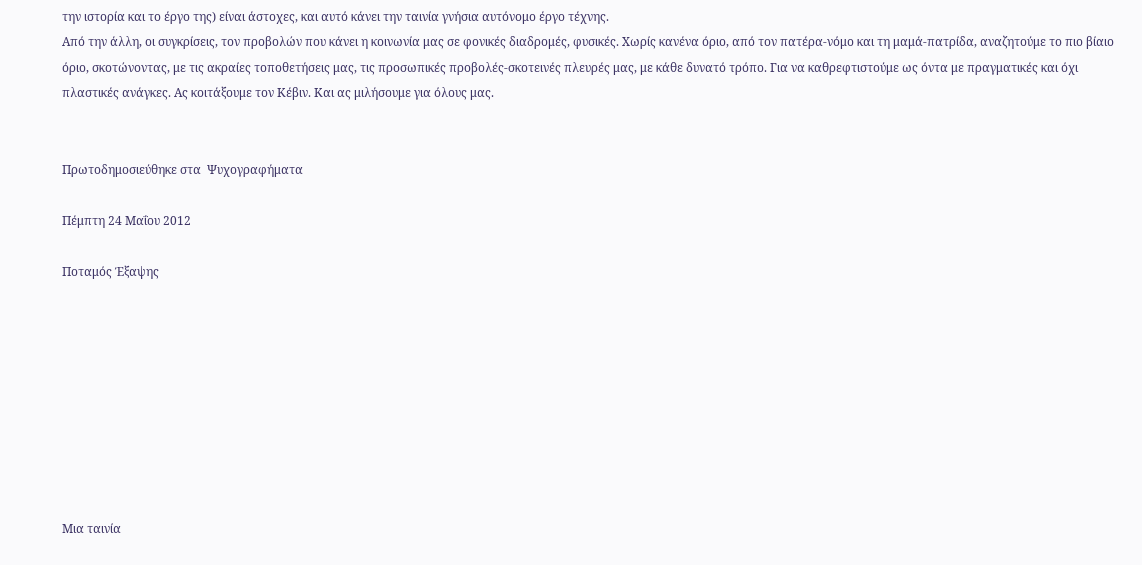την ιστορία και το έργο της) είναι άστοχες, και αυτό κάνει την ταινία γνήσια αυτόνομο έργο τέχνης.
Από την άλλη, οι συγκρίσεις, τον προβολών που κάνει η κοινωνία μας σε φονικές διαδρομές, φυσικές. Χωρίς κανένα όριο, από τον πατέρα-νόμο και τη μαμά-πατρίδα, αναζητούμε το πιο βίαιο όριο, σκοτώνοντας, με τις ακραίες τοποθετήσεις μας, τις προσωπικές προβολές-σκοτεινές πλευρές μας, με κάθε δυνατό τρόπο. Για να καθρεφτιστούμε ως όντα με πραγματικές και όχι πλαστικές ανάγκες. Ας κοιτάξουμε τον Κέβιν. Και ας μιλήσουμε για όλους μας.


Πρωτοδημοσιεύθηκε στα  Ψυχογραφήματα

Πέμπτη 24 Μαΐου 2012

Ποταμός Έξαψης









Μια ταινία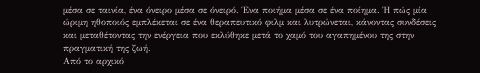μέσα σε ταινία, ένα όνειρο μέσα σε όνειρό. Ένα ποιήμα μέσα σε ένα ποίημα. Ή πώς μία ώριμη ηθοποιός εμπλέκεται σε ένα θεραπευτικό φιλμ και λυτρώνεται, κάνοντας συνδέσεις και μεταθέτοντας την ενέργεια που εκλύθηκε μετά το χαμό του αγαπημένου της στην πραγματική της ζωή.
Από το αρχικό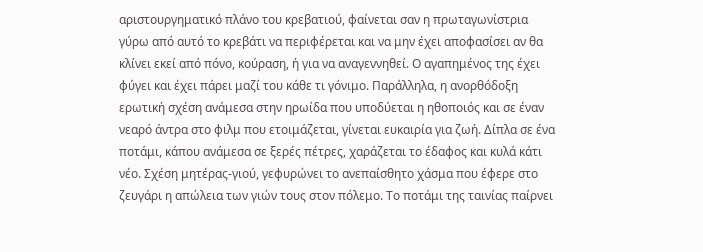αριστουργηματικό πλάνο του κρεβατιού, φαίνεται σαν η πρωταγωνίστρια γύρω από αυτό το κρεβάτι να περιφέρεται και να μην έχει αποφασίσει αν θα κλίνει εκεί από πόνο, κούραση, ή για να αναγεννηθεί. Ο αγαπημένος της έχει φύγει και έχει πάρει μαζί του κάθε τι γόνιμο. Παράλληλα, η ανορθόδοξη ερωτική σχέση ανάμεσα στην ηρωίδα που υποδύεται η ηθοποιός και σε έναν νεαρό άντρα στο φιλμ που ετοιμάζεται, γίνεται ευκαιρία για ζωή. Δίπλα σε ένα ποτάμι, κάπου ανάμεσα σε ξερές πέτρες, χαράζεται το έδαφος και κυλά κάτι νέο. Σχέση μητέρας-γιού, γεφυρώνει το ανεπαίσθητο χάσμα που έφερε στο ζευγάρι η απώλεια των γιών τους στον πόλεμο. Το ποτάμι της ταινίας παίρνει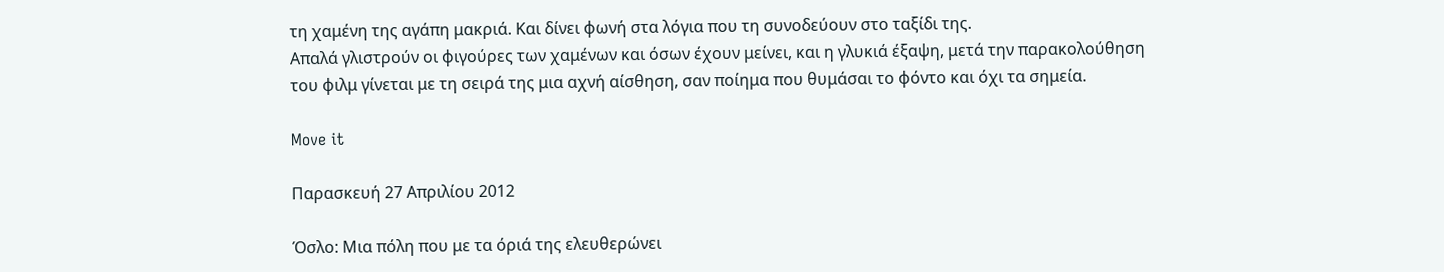τη χαμένη της αγάπη μακριά. Και δίνει φωνή στα λόγια που τη συνοδεύουν στο ταξίδι της.
Απαλά γλιστρούν οι φιγούρες των χαμένων και όσων έχουν μείνει, και η γλυκιά έξαψη, μετά την παρακολούθηση του φιλμ γίνεται με τη σειρά της μια αχνή αίσθηση, σαν ποίημα που θυμάσαι το φόντο και όχι τα σημεία.

Move it

Παρασκευή 27 Απριλίου 2012

Όσλο: Μια πόλη που με τα όριά της ελευθερώνει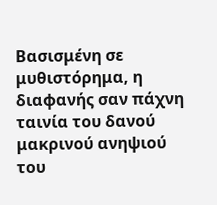Βασισμένη σε μυθιστόρημα, η διαφανής σαν πάχνη ταινία του δανού μακρινού ανηψιού του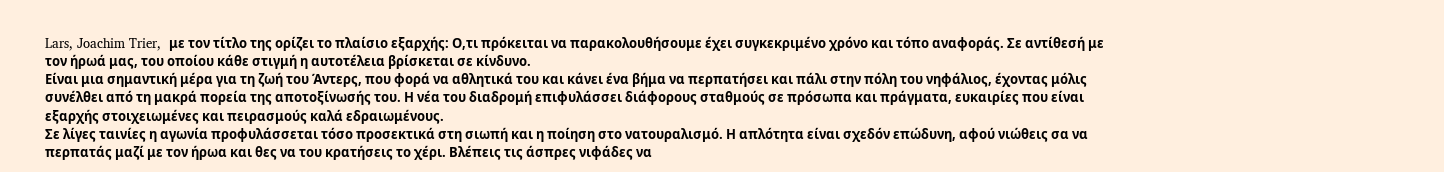Lars, Joachim Trier,  με τον τίτλο της ορίζει το πλαίσιο εξαρχής: Ο,τι πρόκειται να παρακολουθήσουμε έχει συγκεκριμένο χρόνο και τόπο αναφοράς. Σε αντίθεσή με τον ήρωά μας, του οποίου κάθε στιγμή η αυτοτέλεια βρίσκεται σε κίνδυνο.
Είναι μια σημαντική μέρα για τη ζωή του Άντερς, που φορά να αθλητικά του και κάνει ένα βήμα να περπατήσει και πάλι στην πόλη του νηφάλιος, έχοντας μόλις συνέλθει από τη μακρά πορεία της αποτοξίνωσής του. Η νέα του διαδρομή επιφυλάσσει διάφορους σταθμούς σε πρόσωπα και πράγματα, ευκαιρίες που είναι εξαρχής στοιχειωμένες και πειρασμούς καλά εδραιωμένους.
Σε λίγες ταινίες η αγωνία προφυλάσσεται τόσο προσεκτικά στη σιωπή και η ποίηση στο νατουραλισμό. Η απλότητα είναι σχεδόν επώδυνη, αφού νιώθεις σα να περπατάς μαζί με τον ήρωα και θες να του κρατήσεις το χέρι. Βλέπεις τις άσπρες νιφάδες να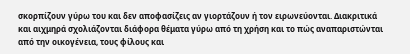σκορπίζουν γύρω του και δεν αποφασίζεις αν γιορτάζουν ή τον ειρωνεύονται. Διακριτικά και αιχμηρά σχολιάζονται διάφορα θέματα γύρω από τη χρήση και το πώς αναπαριστώνται από την οικογένεια, τους φίλους και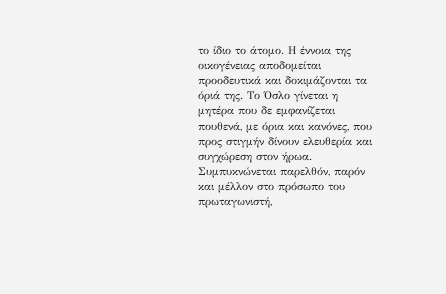το ίδιο το άτομο. Η έννοια της οικογένειας αποδομείται προοδευτικά και δοκιμάζονται τα όριά της. Το Όσλο γίνεται η μητέρα που δε εμφανίζεται πουθενά, με όρια και κανόνες, που προς στιγμήν δίνουν ελευθερία και συγχώρεση στον ήρωα. Συμπυκνώνεται παρελθόν, παρόν και μέλλον στο πρόσωπο του πρωταγωνιστή,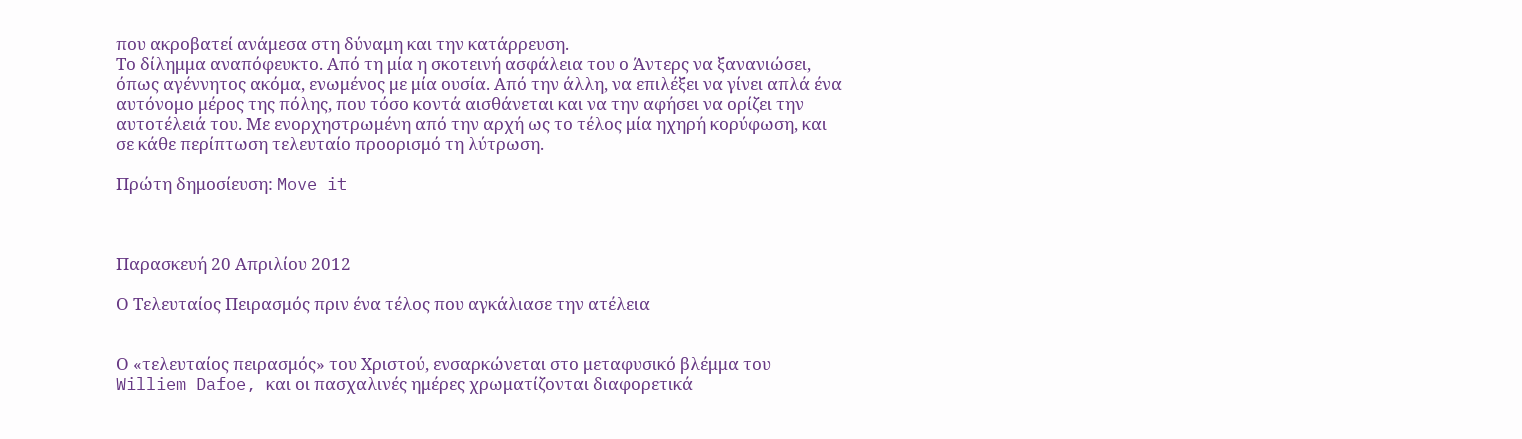που ακροβατεί ανάμεσα στη δύναμη και την κατάρρευση.
Το δίλημμα αναπόφευκτο. Από τη μία η σκοτεινή ασφάλεια του ο Άντερς να ξανανιώσει, όπως αγέννητος ακόμα, ενωμένος με μία ουσία. Από την άλλη, να επιλέξει να γίνει απλά ένα αυτόνομο μέρος της πόλης, που τόσο κοντά αισθάνεται και να την αφήσει να ορίζει την αυτοτέλειά του. Με ενορχηστρωμένη από την αρχή ως το τέλος μία ηχηρή κορύφωση, και σε κάθε περίπτωση τελευταίο προορισμό τη λύτρωση.

Πρώτη δημοσίευση: Move it



Παρασκευή 20 Απριλίου 2012

Ο Τελευταίος Πειρασμός πριν ένα τέλος που αγκάλιασε την ατέλεια


Ο «τελευταίος πειρασμός» του Χριστού, ενσαρκώνεται στο μεταφυσικό βλέμμα του Williem Dafoe, και οι πασχαλινές ημέρες χρωματίζονται διαφορετικά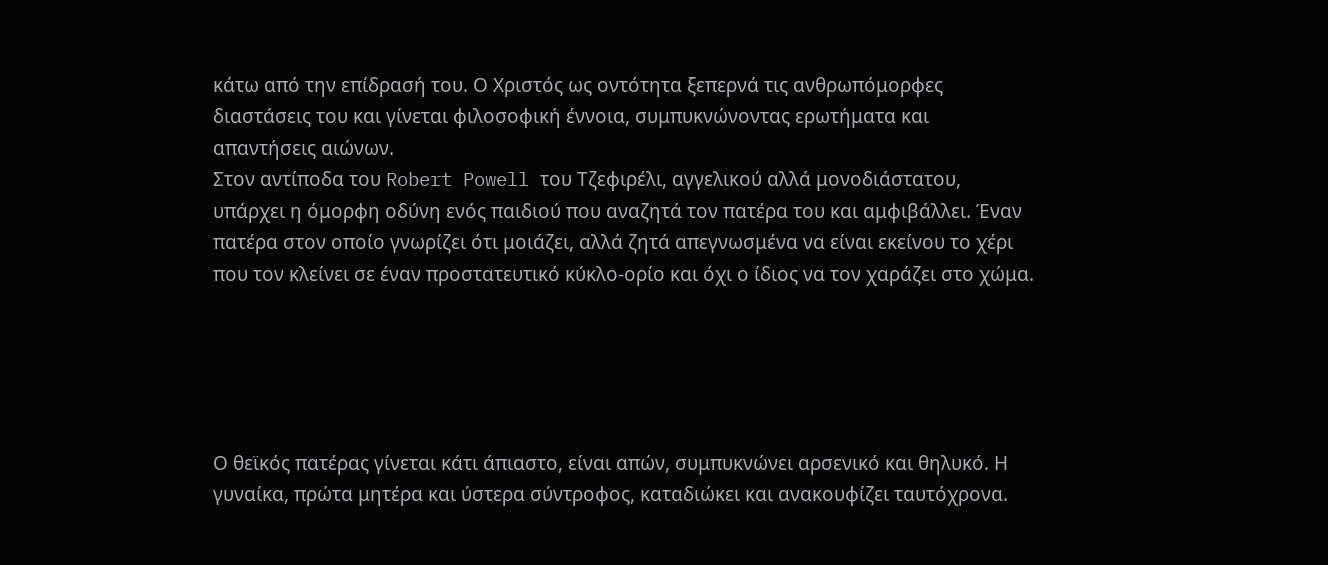κάτω από την επίδρασή του. Ο Χριστός ως οντότητα ξεπερνά τις ανθρωπόμορφες διαστάσεις του και γίνεται φιλοσοφική έννοια, συμπυκνώνοντας ερωτήματα και απαντήσεις αιώνων.
Στον αντίποδα του Robert Powell του Τζεφιρέλι, αγγελικού αλλά μονοδιάστατου, υπάρχει η όμορφη οδύνη ενός παιδιού που αναζητά τον πατέρα του και αμφιβάλλει. Έναν πατέρα στον οποίο γνωρίζει ότι μοιάζει, αλλά ζητά απεγνωσμένα να είναι εκείνου το χέρι που τον κλείνει σε έναν προστατευτικό κύκλο-ορίο και όχι ο ίδιος να τον χαράζει στο χώμα.





Ο θεϊκός πατέρας γίνεται κάτι άπιαστο, είναι απών, συμπυκνώνει αρσενικό και θηλυκό. Η γυναίκα, πρώτα μητέρα και ύστερα σύντροφος, καταδιώκει και ανακουφίζει ταυτόχρονα.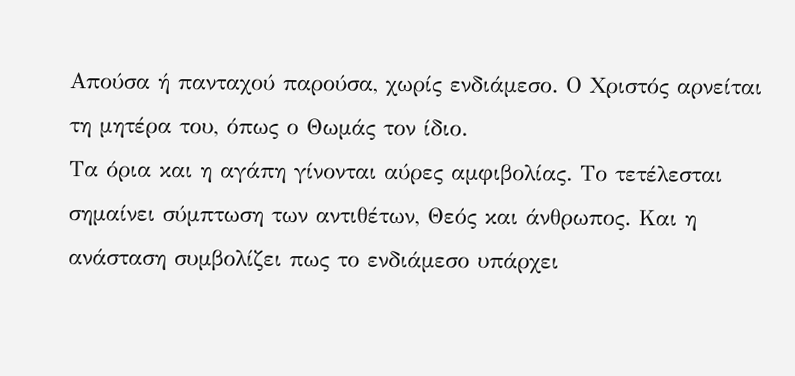Απούσα ή πανταχού παρούσα, χωρίς ενδιάμεσο. Ο Χριστός αρνείται τη μητέρα του, όπως ο Θωμάς τον ίδιο.
Τα όρια και η αγάπη γίνονται αύρες αμφιβολίας. Το τετέλεσται σημαίνει σύμπτωση των αντιθέτων, Θεός και άνθρωπος. Και η ανάσταση συμβολίζει πως το ενδιάμεσο υπάρχει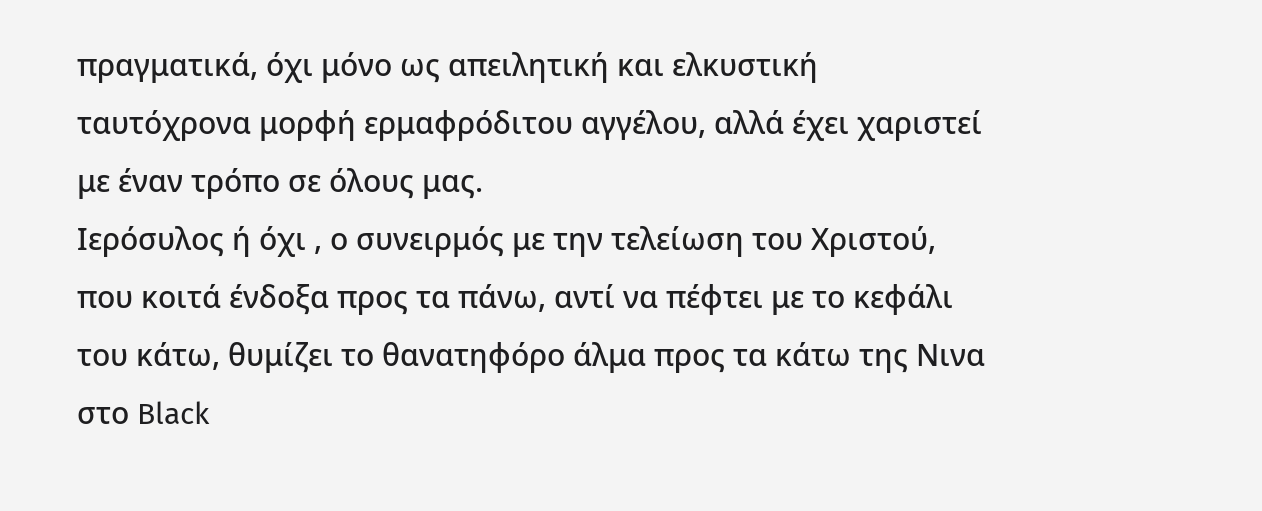πραγματικά, όχι μόνο ως απειλητική και ελκυστική ταυτόχρονα μορφή ερμαφρόδιτου αγγέλου, αλλά έχει χαριστεί με έναν τρόπο σε όλους μας.
Ιερόσυλος ή όχι , ο συνειρμός με την τελείωση του Χριστού, που κοιτά ένδοξα προς τα πάνω, αντί να πέφτει με το κεφάλι του κάτω, θυμίζει το θανατηφόρο άλμα προς τα κάτω της Νινα στο Black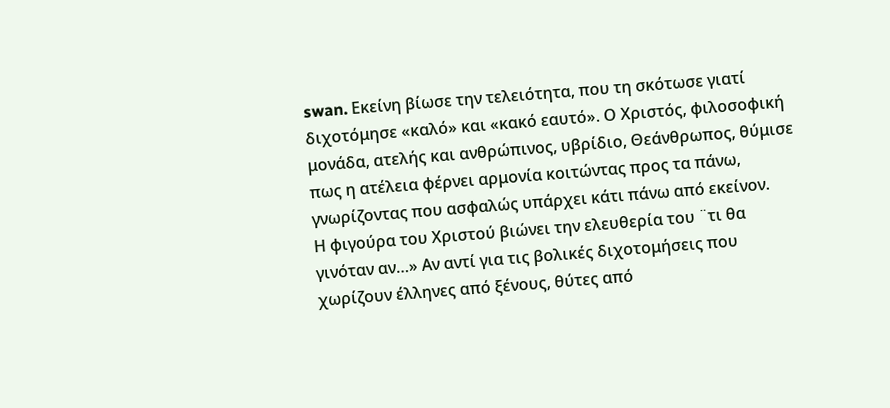swan. Εκείνη βίωσε την τελειότητα, που τη σκότωσε γιατί διχοτόμησε «καλό» και «κακό εαυτό». Ο Χριστός, φιλοσοφική μονάδα, ατελής και ανθρώπινος, υβρίδιο, Θεάνθρωπος, θύμισε πως η ατέλεια φέρνει αρμονία κοιτώντας προς τα πάνω, γνωρίζοντας που ασφαλώς υπάρχει κάτι πάνω από εκείνον.
Η φιγούρα του Χριστού βιώνει την ελευθερία του ¨τι θα γινόταν αν…» Αν αντί για τις βολικές διχοτομήσεις που χωρίζουν έλληνες από ξένους, θύτες από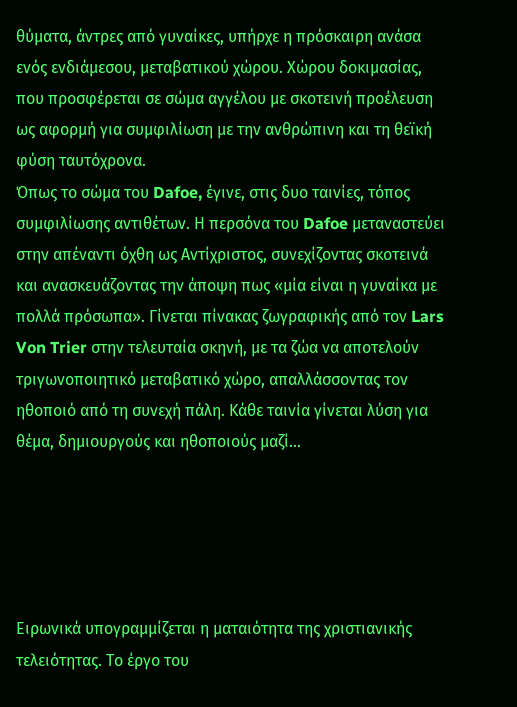θύματα, άντρες από γυναίκες, υπήρχε η πρόσκαιρη ανάσα ενός ενδιάμεσου, μεταβατικού χώρου. Χώρου δοκιμασίας, που προσφέρεται σε σώμα αγγέλου με σκοτεινή προέλευση ως αφορμή για συμφιλίωση με την ανθρώπινη και τη θεϊκή φύση ταυτόχρονα.
Όπως το σώμα του Dafoe, έγινε, στις δυο ταινίες, τόπος συμφιλίωσης αντιθέτων. Η περσόνα του Dafoe μεταναστεύει στην απέναντι όχθη ως Αντίχριστος, συνεχίζοντας σκοτεινά και ανασκευάζοντας την άποψη πως «μία είναι η γυναίκα με πολλά πρόσωπα». Γίνεται πίνακας ζωγραφικής από τον Lars Von Trier στην τελευταία σκηνή, με τα ζώα να αποτελούν τριγωνοποιητικό μεταβατικό χώρο, απαλλάσσοντας τον ηθοποιό από τη συνεχή πάλη. Κάθε ταινία γίνεται λύση για θέμα, δημιουργούς και ηθοποιούς μαζί…





Ειρωνικά υπογραμμίζεται η ματαιότητα της χριστιανικής τελειότητας. Το έργο του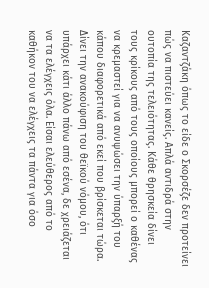Καζαντζάκη όπως το είδε ο Σκορσέζε δεν προτείνει πώς να πιστεύει κανείς. Απλά αντιδρά στην ουτοπία της τελειότητας. Κάθε θρησκεία δίνει τους κρίκους από τους οποίους μπορεί ο καθένας να κρεμαστεί για να ανυψώσει την ύπαρξή του κάπου διαφορετικά από εκεί που βρίσκεται τώρα. Δίνει την ανακούφιση του θεϊκού νόμου, ότι υπάρχει κάτι άλλο πάνω από εσένα, δε χρειάζεται να τα ελέγχεις όλα. Είσαι ελεύθερος από το καθήκον του να ελέγχεις τα πάντα για όσο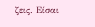ζεις. Είσαι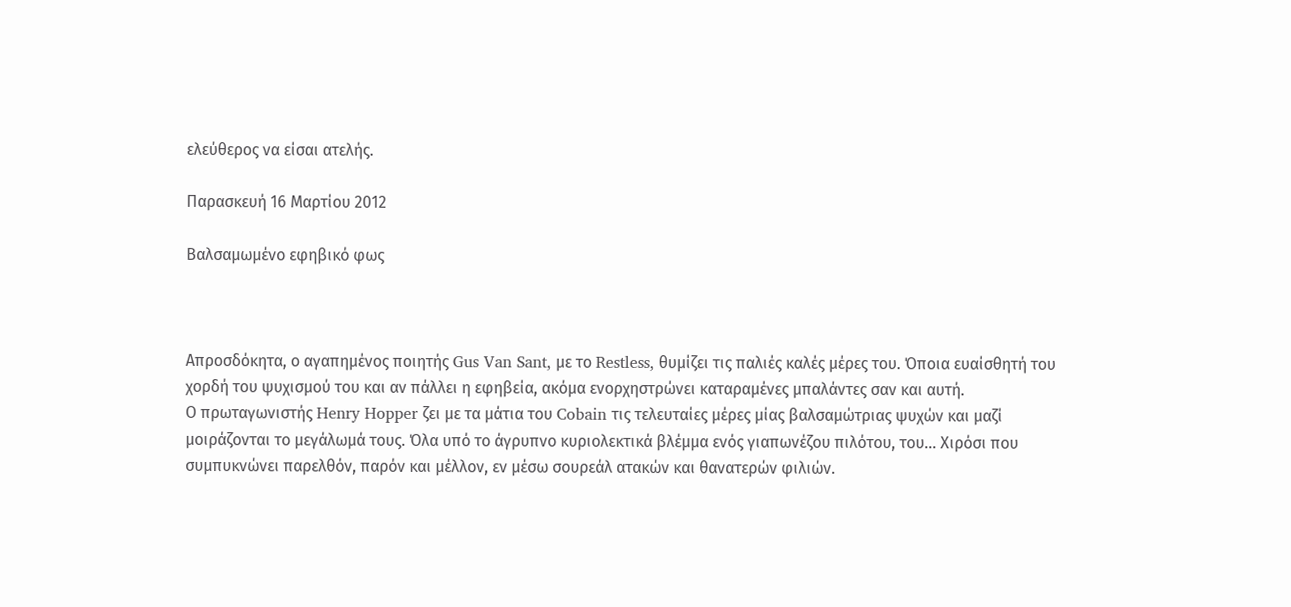ελεύθερος να είσαι ατελής.

Παρασκευή 16 Μαρτίου 2012

Bαλσαμωμένο εφηβικό φως



Απροσδόκητα, ο αγαπημένος ποιητής Gus Van Sant, με το Restless, θυμίζει τις παλιές καλές μέρες του. Όποια ευαίσθητή του χορδή του ψυχισμού του και αν πάλλει η εφηβεία, ακόμα ενορχηστρώνει καταραμένες μπαλάντες σαν και αυτή.
Ο πρωταγωνιστής Henry Hopper ζει με τα μάτια του Cobain τις τελευταίες μέρες μίας βαλσαμώτριας ψυχών και μαζί μοιράζονται το μεγάλωμά τους. Όλα υπό το άγρυπνο κυριολεκτικά βλέμμα ενός γιαπωνέζου πιλότου, του… Χιρόσι που συμπυκνώνει παρελθόν, παρόν και μέλλον, εν μέσω σουρεάλ ατακών και θανατερών φιλιών.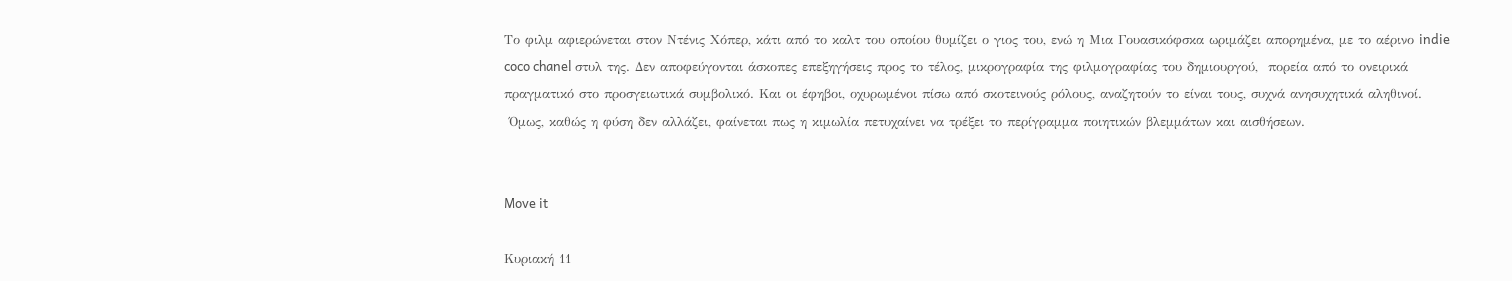Το φιλμ αφιερώνεται στον Ντένις Χόπερ, κάτι από το καλτ του οποίου θυμίζει ο γιος του, ενώ η Μια Γουασικόφσκα ωριμάζει απορημένα, με το αέρινο indie coco chanel στυλ της. Δεν αποφεύγονται άσκοπες επεξηγήσεις προς το τέλος, μικρογραφία της φιλμογραφίας του δημιουργού,  πορεία από το ονειρικά πραγματικό στο προσγειωτικά συμβολικό. Και οι έφηβοι, οχυρωμένοι πίσω από σκοτεινούς ρόλους, αναζητούν το είναι τους, συχνά ανησυχητικά αληθινοί.
 Όμως, καθώς η φύση δεν αλλάζει, φαίνεται πως η κιμωλία πετυχαίνει να τρέξει το περίγραμμα ποιητικών βλεμμάτων και αισθήσεων.


Move it

Κυριακή 11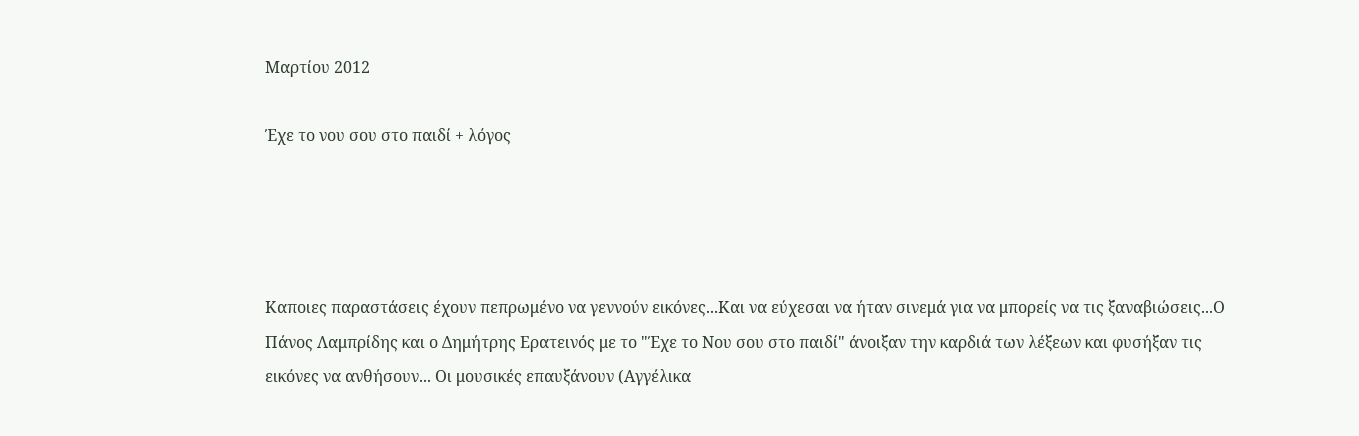Μαρτίου 2012

Έχε το νου σου στο παιδί + λόγος




Καποιες παραστάσεις έχουν πεπρωμένο να γεννούν εικόνες...Και να εύχεσαι να ήταν σινεμά για να μπορείς να τις ξαναβιώσεις...Ο Πάνος Λαμπρίδης και ο Δημήτρης Ερατεινός με το "Έχε το Νου σου στο παιδί" άνοιξαν την καρδιά των λέξεων και φυσήξαν τις εικόνες να ανθήσουν... Οι μουσικές επαυξάνουν (Αγγέλικα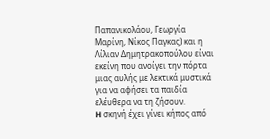Παπανικολάου, Γεωργία Μαρίνη, Νίκος Παγκας) και η Λίλιαν Δημητρακοπούλου είναι εκείνη που ανοίγει την πόρτα μιας αυλής με λεκτικά μυστικά για να αφήσει τα παιδία ελέυθερα να τη ζήσουν.
H σκηνή έχει γίνει κήπος από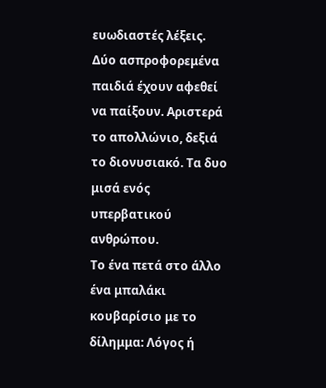ευωδιαστές λέξεις. Δύο ασπροφορεμένα παιδιά έχουν αφεθεί να παίξουν. Αριστερά το απολλώνιο, δεξιά το διονυσιακό. Τα δυο μισά ενός υπερβατικού ανθρώπου.
Το ένα πετά στο άλλο ένα μπαλάκι κουβαρίσιο με το δίλημμα: Λόγος ή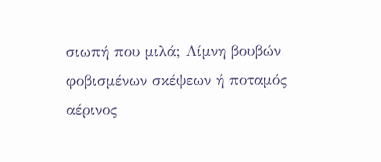σιωπή που μιλά; Λίμνη βουβών φοβισμένων σκέψεων ή ποταμός αέρινος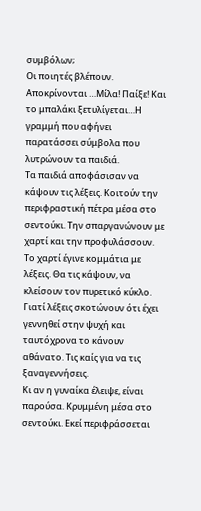συμβόλων;
Οι ποιητές βλέπουν. Αποκρίνονται …Μίλα! Παίξε! Και το μπαλάκι ξετυλίγεται…Η γραμμή που αφήνει παρατάσσει σύμβολα που λυτρώνουν τα παιδιά.
Τα παιδιά αποφάσισαν να κάψουν τις λέξεις. Κοιτούν την περιφραστική πέτρα μέσα στο σεντούκι. Την σπαργανώνουν με χαρτί και την προφυλάσσουν. Το χαρτί έγινε κομμάτια με λέξεις. Θα τις κάψουν, να κλείσουν τον πυρετικό κύκλο. Γιατί λέξεις σκοτώνουν ότι έχει γεννηθεί στην ψυχή και ταυτόχρονα το κάνουν αθάνατο. Τις καίς για να τις ξαναγεννήσεις.
Κι αν η γυναίκα έλειψε, είναι παρούσα. Κρυμμένη μέσα στο σεντούκι. Εκεί περιφράσσεται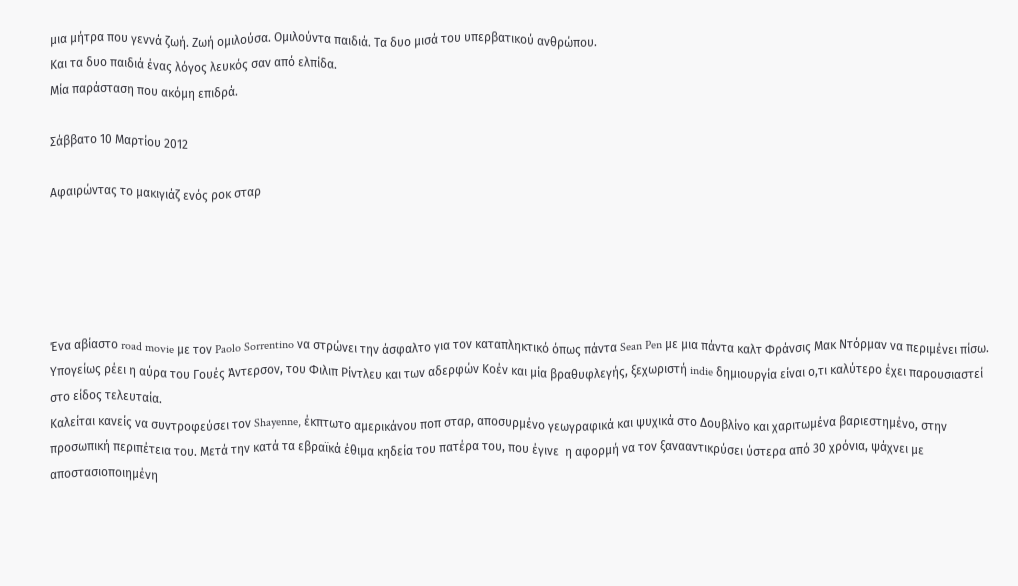μια μήτρα που γεννά ζωή. Ζωή ομιλούσα. Ομιλούντα παιδιά. Τα δυο μισά του υπερβατικού ανθρώπου.
Και τα δυο παιδιά ένας λόγος λευκός σαν από ελπίδα.
Μία παράσταση που ακόμη επιδρά.

Σάββατο 10 Μαρτίου 2012

Αφαιρώντας το μακιγιάζ ενός ροκ σταρ





Ένα αβίαστο road movie με τον Paolo Sorrentino να στρώνει την άσφαλτο για τον καταπληκτικό όπως πάντα Sean Pen με μια πάντα καλτ Φράνσις Μακ Ντόρμαν να περιμένει πίσω. Υπογείως ρέει η αύρα του Γουές Άντερσον, του Φιλιπ Ρίντλευ και των αδερφών Κοέν και μία βραθυφλεγής, ξεχωριστή indie δημιουργία είναι ο,τι καλύτερο έχει παρουσιαστεί στο είδος τελευταία.
Καλείται κανείς να συντροφεύσει τον Shayenne, έκπτωτο αμερικάνου ποπ σταρ, αποσυρμένο γεωγραφικά και ψυχικά στο Δουβλίνο και χαριτωμένα βαριεστημένο, στην προσωπική περιπέτεια του. Μετά την κατά τα εβραϊκά έθιμα κηδεία του πατέρα του, που έγινε  η αφορμή να τον ξανααντικρύσει ύστερα από 30 χρόνια, ψάχνει με αποστασιοποιημένη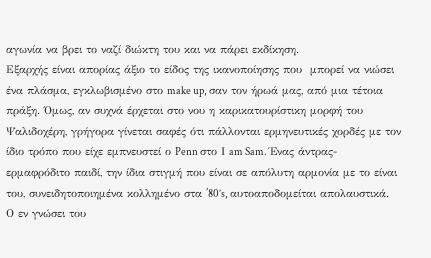αγωνία να βρει το ναζί διώκτη του και να πάρει εκδίκηση.
Εξαρχής είναι απορίας άξιο το είδος της ικανοποίησης που  μπορεί να νιώσει ένα πλάσμα, εγκλωβισμένο στο make up, σαν τον ήρωά μας, από μια τέτοια πράξη. Όμως, αν συχνά έρχεται στο νου η καρικατουρίστικη μορφή του Ψαλιδοχέρη, γρήγορα γίνεται σαφές ότι πάλλονται ερμηνευτικές χορδές με τον ίδιο τρόπο που είχε εμπνευστεί ο Penn στο Ι am Sam. Ένας άντρας-ερμαφρόδιτο παιδί, την ίδια στιγμή που είναι σε απόλυτη αρμονία με το είναι του, συνειδητοποιημένα κολλημένο στα ΄80’s, αυτοαποδομείται απολαυστικά.
Ο εν γνώσει του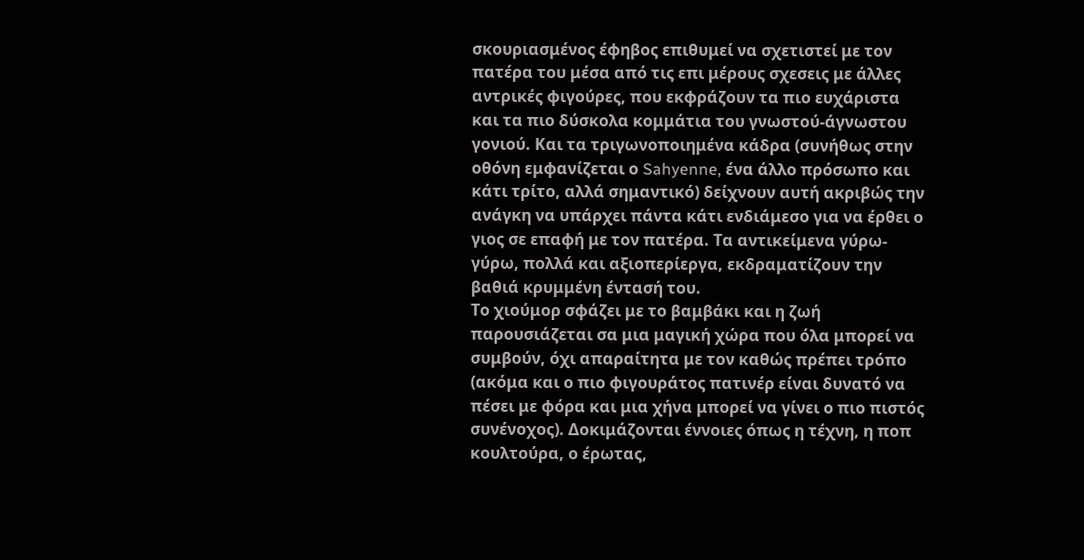σκουριασμένος έφηβος επιθυμεί να σχετιστεί με τον πατέρα του μέσα από τις επι μέρους σχεσεις με άλλες αντρικές φιγούρες, που εκφράζουν τα πιο ευχάριστα και τα πιο δύσκολα κομμάτια του γνωστού-άγνωστου γονιού. Και τα τριγωνοποιημένα κάδρα (συνήθως στην οθόνη εμφανίζεται ο Sahyenne, ένα άλλο πρόσωπο και κάτι τρίτο, αλλά σημαντικό) δείχνουν αυτή ακριβώς την ανάγκη να υπάρχει πάντα κάτι ενδιάμεσο για να έρθει ο γιος σε επαφή με τον πατέρα. Τα αντικείμενα γύρω-γύρω, πολλά και αξιοπερίεργα, εκδραματίζουν την βαθιά κρυμμένη έντασή του.
Το χιούμορ σφάζει με το βαμβάκι και η ζωή παρουσιάζεται σα μια μαγική χώρα που όλα μπορεί να συμβούν, όχι απαραίτητα με τον καθώς πρέπει τρόπο (ακόμα και ο πιο φιγουράτος πατινέρ είναι δυνατό να πέσει με φόρα και μια χήνα μπορεί να γίνει ο πιο πιστός συνένοχος). Δοκιμάζονται έννοιες όπως η τέχνη, η ποπ κουλτούρα, ο έρωτας,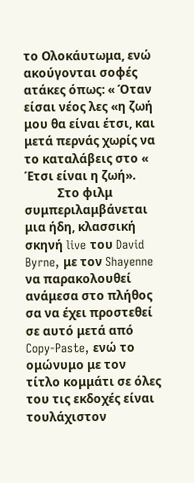το Ολοκάυτωμα, ενώ ακούγονται σοφές ατάκες όπως: « Όταν είσαι νέος λες «η ζωή μου θα είναι έτσι, και μετά περνάς χωρίς να το καταλάβεις στο « Έτσι είναι η ζωή».
           Στο φιλμ συμπεριλαμβάνεται μια ήδη, κλασσική σκηνή live του David Byrne, με τον Shayenne να παρακολουθεί ανάμεσα στο πλήθος σα να έχει προστεθεί σε αυτό μετά από Copy-Paste, ενώ το ομώνυμο με τον τίτλο κομμάτι σε όλες του τις εκδοχές είναι τουλάχιστον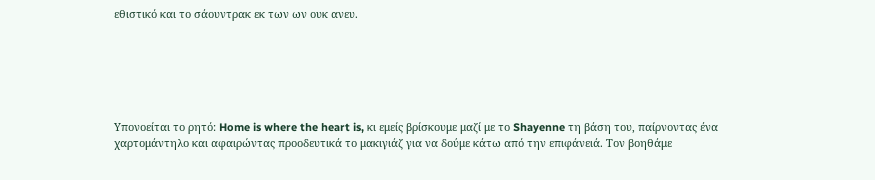εθιστικό και το σάουντρακ εκ των ων ουκ ανευ.






Υπονοείται τo ρητό: Home is where the heart is, κι εμείς βρίσκουμε μαζί με το Shayenne τη βάση του, παίρνοντας ένα χαρτομάντηλο και αφαιρώντας προοδευτικά το μακιγιάζ για να δούμε κάτω από την επιφάνειά. Τον βοηθάμε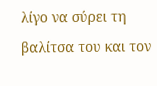λίγο να σύρει τη βαλίτσα του και τον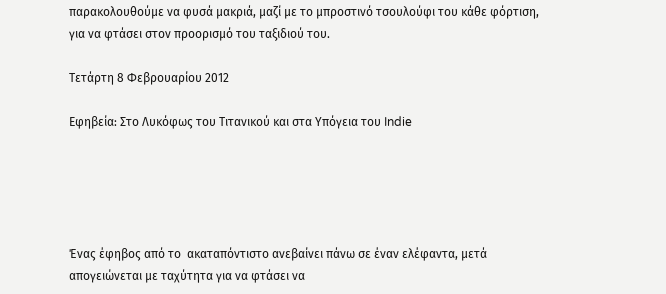παρακολουθούμε να φυσά μακριά, μαζί με το μπροστινό τσουλούφι του κάθε φόρτιση, για να φτάσει στον προορισμό του ταξιδιού του.

Τετάρτη 8 Φεβρουαρίου 2012

Εφηβεία: Στο Λυκόφως του Τιτανικού και στα Υπόγεια του Indie





Ένας έφηβος από το  ακαταπόντιστο ανεβαίνει πάνω σε έναν ελέφαντα, μετά απογειώνεται με ταχύτητα για να φτάσει να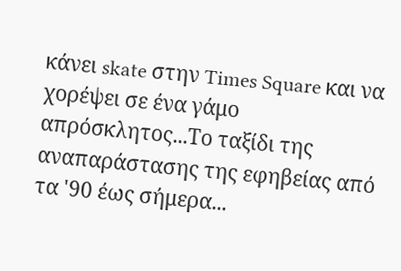κάνει skate στην Times Square και να χορέψει σε ένα γάμο απρόσκλητος...Το ταξίδι της αναπαράστασης της εφηβείας από τα '90 έως σήμερα...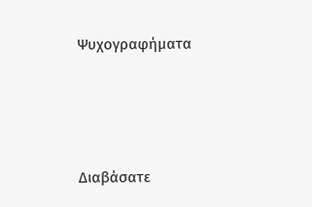Ψυχογραφήματα






Διαβάσατε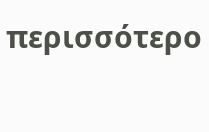περισσότερο